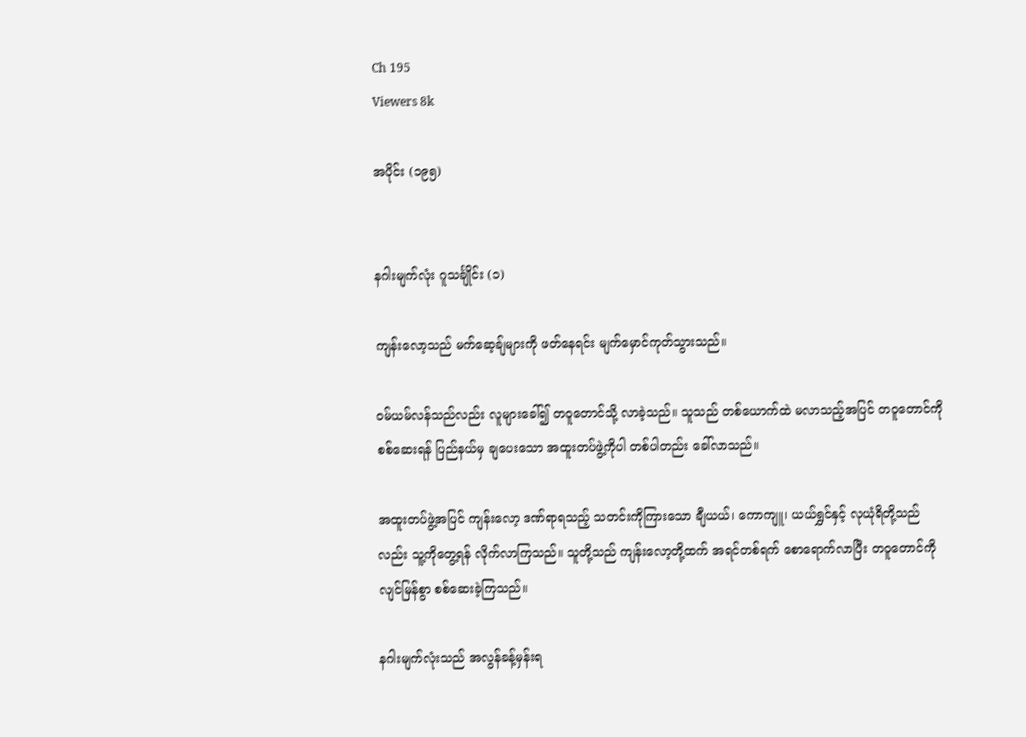Ch 195
Viewers 8k

အပိုင်း (၁၉၅)


နဂါးမျက်လုံး ဂူသင်္ချိုင်း (၁)

ကျန်းလော့သည် မက်ဆေ့ချ်များကို ဖတ်နေရင်း မျက်မှောင်ကုတ်သွားသည်။

ဝမ်ယမ်လန်သည်လည်း လူများခေါ်၍ တဝူတောင်သို့ လာခဲ့သည်။ သူသည် တစ်ယောက်ထဲ မလာသည့်အပြင် တဝူတောင်ကို စစ်ဆေးရန် ပြည်နယ်မှ ချပေးသော အထူးတပ်ဖွဲ့ကိုပါ တစ်ပါတည်း ခေါ်လာသည်။

အထူးတပ်ဖွဲ့အပြင် ကျန်းလော့ ဒဏ်ရာရသည့် သတင်းကိုကြားသော ချီယယ်၊ ကောကျူ၊ ယယ်ရွှင်နှင့် လုယုံရိတို့သည်လည်း သူ့ကိုတွေ့ရန် လိုက်လာကြသည်။ သူတို့သည် ကျန်းလော့တို့ထက် အရင်တစ်ရက် စောရောက်လာပြီး တဝူတောင်ကို လျင်မြန်စွာ စစ်ဆေးခဲ့ကြသည်။

နဂါးမျက်လုံးသည် အလွန်ခန့်မှန်းရ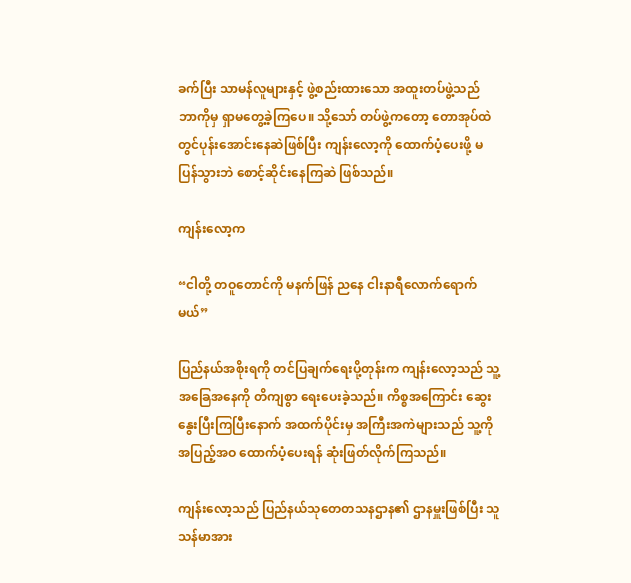ခက်ပြီး သာမန်လူများနှင့် ဖွဲ့စည်းထားသော အထူးတပ်ဖွဲ့သည် ဘာကိုမှ ရှာမတွေ့ခဲ့ကြပေ။ သို့သော် တပ်ဖွဲ့ကတော့ တောအုပ်ထဲတွင်ပုန်းအောင်းနေဆဲဖြစ်ပြီး ကျန်းလော့ကို ထောက်ပံ့ပေးဖို့ မပြန်သွားဘဲ စောင့်ဆိုင်းနေကြဆဲ ဖြစ်သည်။

ကျန်းလော့က

“ငါတို့ တဝူတောင်ကို မနက်ဖြန် ညနေ ငါးနာရီလောက်ရောက်မယ်”

ပြည်နယ်အစိုးရကို တင်ပြချက်ရေးပို့တုန်းက ကျန်းလော့သည် သူ့အခြေအနေကို တိကျစွာ ရေးပေးခဲ့သည်။ ကိစ္စအကြောင်း ဆွေးနွေးပြီးကြပြီးနောက် အထက်ပိုင်းမှ အကြီးအကဲများသည် သူ့ကို အပြည့်အဝ ထောက်ပံ့ပေးရန် ဆုံးဖြတ်လိုက်ကြသည်။

ကျန်းလော့သည် ပြည်နယ်သုတေတသနဌာန၏ ဌာနမှူးဖြစ်ပြီး သူသန်မာအား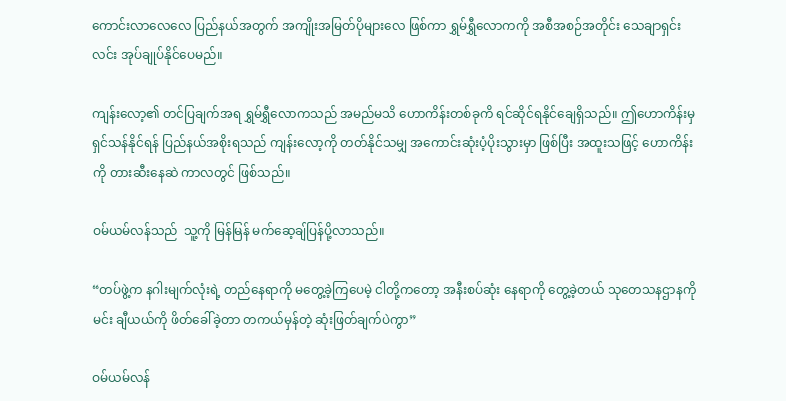ကောင်းလာလေလေ ပြည်နယ်အတွက် အကျိုးအမြတ်ပိုများလေ ဖြစ်ကာ ရွှမ်ရွှီလောကကို အစီအစဉ်အတိုင်း သေချာရှင်းလင်း အုပ်ချုပ်နိုင်ပေမည်။

ကျန်းလော့၏ တင်ပြချက်အရ ရွှမ်ရွှီလောကသည် အမည်မသိ ဟောကိန်းတစ်ခုကိ ရင်ဆိုင်ရနိုင်ချေရှိသည်။ ဤဟောကိန်းမှ ရှင်သန်နိုင်ရန် ပြည်နယ်အစိုးရသည် ကျန်းလော့ကို တတ်နိုင်သမျှ အကောင်းဆုံးပံ့ပိုးသွားမှာ ဖြစ်ပြီး အထူးသဖြင့် ဟောကိန်းကို တားဆီးနေဆဲ ကာလတွင် ဖြစ်သည်။

ဝမ်ယမ်လန်သည်  သူ့ကို မြန်မြန် မက်ဆေ့ချ်ပြန်ပို့လာသည်။

“တပ်ဖွဲ့က နဂါးမျက်လုံးရဲ့ တည်နေရာကို မတွေ့ခဲ့ကြပေမဲ့ ငါတို့ကတော့ အနီးစပ်ဆုံး နေရာကို တွေ့ခဲ့တယ် သုတေသနဌာနကို မင်း ချီယယ်ကို ဖိတ်ခေါ်ခဲ့တာ တကယ်မှန်တဲ့ ဆုံးဖြတ်ချက်ပဲကွာ”

ဝမ်ယမ်လန်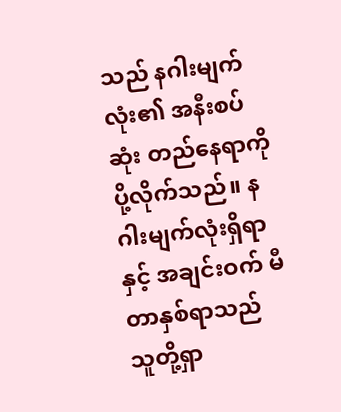သည် နဂါးမျက်လုံး၏ အနီးစပ်ဆုံး တည်နေရာကို ပို့လိုက်သည်။ နဂါးမျက်လုံးရှိရာနှင့် အချင်းဝက် မီတာနှစ်ရာသည် သူတို့ရှာ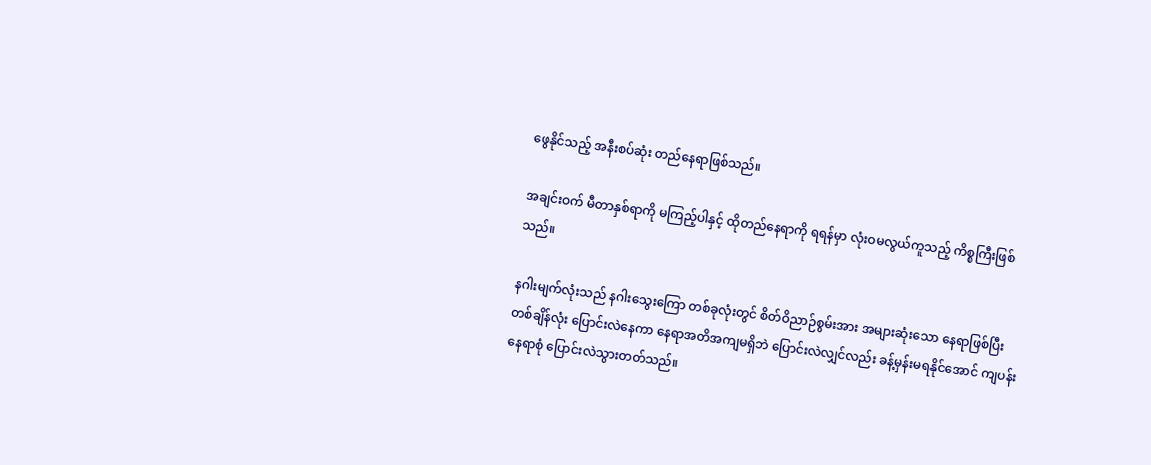ဖွေနိုင်သည့် အနီးစပ်ဆုံး တည်နေရာဖြစ်သည်။

အချင်းဝက် မီတာနှစ်ရာကို မကြည့်ပါနှင့် ထိုတည်နေရာကို ရရန်မှာ လုံးဝမလွယ်ကူသည့် ကိစ္စကြီးဖြစ်သည်။

နဂါးမျက်လုံးသည် နဂါးသွေးကြော တစ်ခုလုံးတွင် စိတ်ဝိညာဉ်စွမ်းအား အများဆုံးသော နေရာဖြစ်ပြီး တစ်ချိန်လုံး ပြောင်းလဲနေကာ နေရာအတိအကျမရှိဘဲ ပြောင်းလဲလျှင်လည်း ခန့်မှန်းမရနိုင်အောင် ကျပန်းနေရာစုံ ပြောင်းလဲသွားတတ်သည်။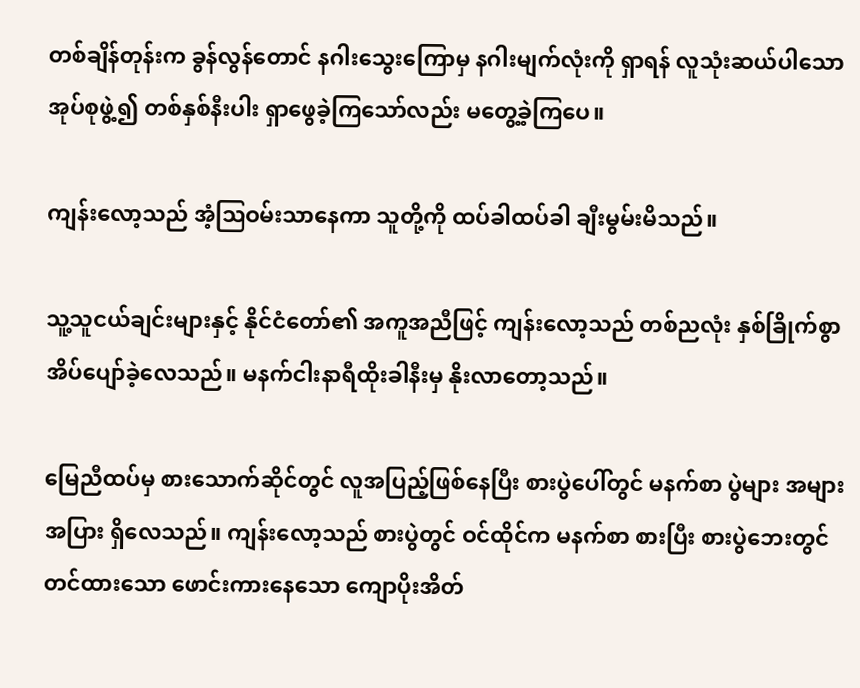တစ်ချိန်တုန်းက ခွန်လွန်တောင် နဂါးသွေးကြောမှ နဂါးမျက်လုံးကို ရှာရန် လူသုံးဆယ်ပါသော အုပ်စုဖွဲ့၍ တစ်နှစ်နီးပါး ရှာဖွေခဲ့ကြသော်လည်း မတွေ့ခဲ့ကြပေ။

ကျန်းလော့သည် အံ့ဩဝမ်းသာနေကာ သူတို့ကို ထပ်ခါထပ်ခါ ချီးမွမ်းမိသည်။

သူ့သူငယ်ချင်းများနှင့် နိုင်ငံတော်၏ အကူအညီဖြင့် ကျန်းလော့သည် တစ်ညလုံး နှစ်ခြိုက်စွာ အိပ်ပျော်ခဲ့လေသည်။ မနက်ငါးနာရီထိုးခါနီးမှ နိုးလာတော့သည်။

မြေညီထပ်မှ စားသောက်ဆိုင်တွင် လူအပြည့်ဖြစ်နေပြီး စားပွဲပေါ်တွင် မနက်စာ ပွဲများ အများအပြား ရှိလေသည်။ ကျန်းလော့သည် စားပွဲတွင် ဝင်ထိုင်က မနက်စာ စားပြီး စားပွဲဘေးတွင် တင်ထားသော ဖောင်းကားနေသော ကျောပိုးအိတ်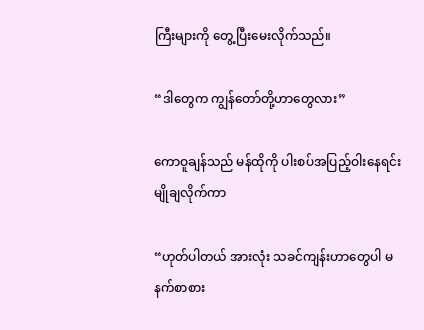ကြီးများကို တွေ့ပြီးမေးလိုက်သည်။

“ဒါတွေက ကျွန်တော်တို့ဟာတွေလား”

ကောဝူချန်သည် မန်ထိုကို ပါးစပ်အပြည့်ဝါးနေရင်း မျိုချလိုက်ကာ

“ဟုတ်ပါတယ် အားလုံး သခင်ကျန်းဟာတွေပါ မနက်စာစား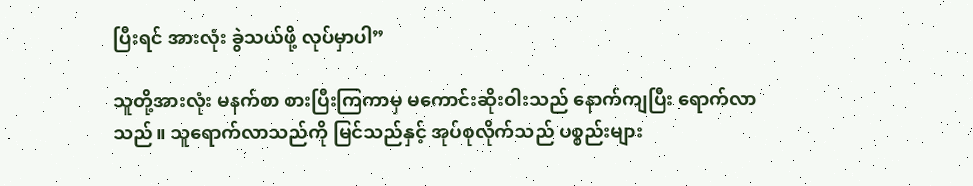ပြီးရင် အားလုံး ခွဲသယ်ဖို့ လုပ်မှာပါ”

သူတို့အားလုံး မနက်စာ စားပြီးကြကာမှ မကောင်းဆိုးဝါးသည် နောက်ကျပြီး ရောက်လာသည်။ သူရောက်လာသည်ကို မြင်သည်နှင့် အုပ်စုလိုက်သည် ပစ္စည်းများ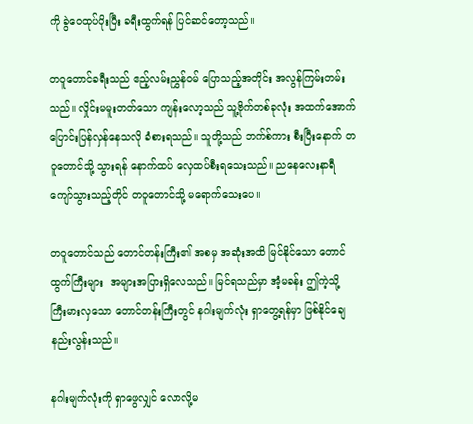ကို ခွဲဝေထုပ်ပိုးပြီး ခရီးထွက်ရန် ပြင်ဆင်တော့သည်။

တဝူတောင်ခရီးသည် ဧည့်လမ်းညွှန်ဝမ် ပြောသည့်အတိုင်း အလွန်ကြမ်းတမ်းသည်။ လှိုင်းမမူးတတ်သော ကျန်းလော့သည် သူ့ဗိုက်တစ်ခုလုံး အထက်အောက် ပြောင်းပြန်လှန်နေသလို ခံစားရသည်။ သူတို့သည် ဘက်စ်ကား စီးပြီးနောက် တဝူတောင်သို့ သွားရန် နောက်ထပ် လှေထပ်စီးရသေးသည်။ ညနေလေးနာရီ ကျော်သွားသည့်တိုင် တဝူတောင်သို့ မရောက်သေးပေ။

တ‌ဝူတောင်သည် တောင်တန်းကြီး၏ အစမှ အဆုံးအထိ မြင်နိုင်သော တောင်ထွက်ကြီးများ  အများအပြားရှိလေသည်။ မြင်ရသည်မှာ အံ့မခန်း ဤကဲ့သို့ ကြီးမားလှသော တောင်တန်းကြီးတွင် နဂါးမျက်လုံး ရှာတွေ့ရန်မှာ ဖြစ်နိုင်ချေနည်းလွန်းသည်။

နဂါးမျက်လုံးကို ရှာဖွေလျှင် လောလို့မ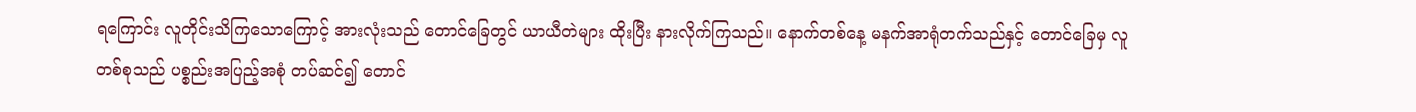ရကြောင်း လူတိုင်းသိကြသောကြောင့် အားလုံးသည် တောင်ခြေတွင် ယာယီတဲများ ထိုးပြီး နားလိုက်ကြသည်။ နောက်တစ်နေ့ မနက်အာရုံတက်သည်နှင့် တောင်ခြေမှ လူတစ်စုသည် ပစ္စည်းအပြည့်အစုံ တပ်ဆင်၍ တောင်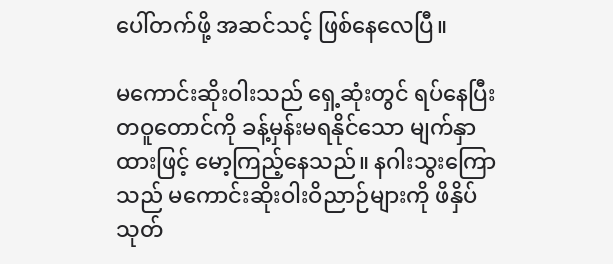ပေါ်တက်ဖို့ အဆင်သင့် ဖြစ်နေလေပြီ။

မကောင်းဆိုးဝါးသည် ရှေ့ဆုံးတွင် ရပ်နေပြီး တဝူတောင်ကို ခန့်မှန်းမရနိုင်သော မျက်နှာထားဖြင့် မော့ကြည့်နေသည်။ နဂါးသွးကြောသည် မကောင်းဆိုးဝါးဝိညာဉ်များကို ဖိနှိပ်သုတ်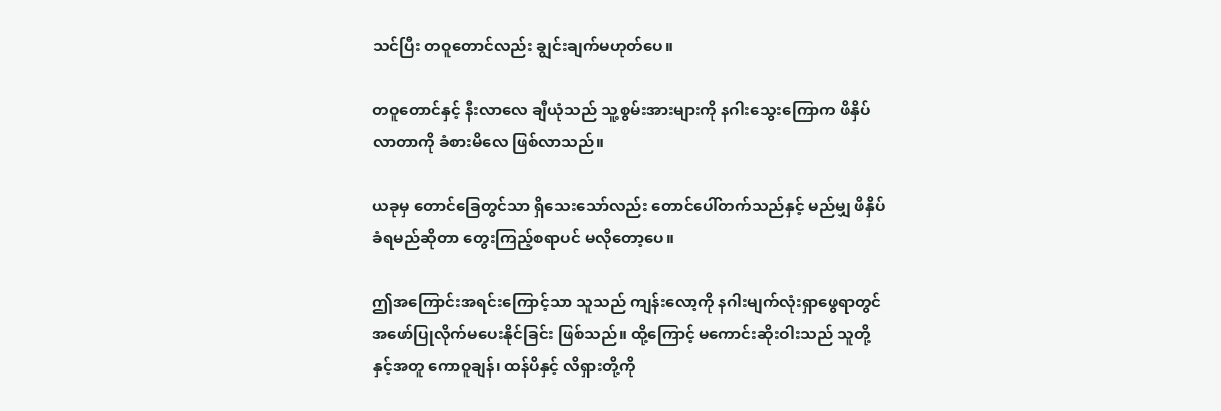သင်ပြီး တဝူတောင်လည်း ချွင်းချက်မဟုတ်ပေ။

တဝူတောင်နှင့် နီးလာလေ ချီယုံသည် သူ့စွမ်းအားများကို နဂါးသွေးကြောက ဖိနှိပ်လာတာကို ခံစားမိလေ ဖြစ်လာသည်။

ယခုမှ တောင်ခြေတွင်သာ ရှိသေးသော်လည်း တောင်ပေါ်တက်သည်နှင့် မည်မျှ ဖိနှိပ်ခံရမည်ဆိုတာ တွေးကြည့်စရာပင် မလိုတော့ပေ။

ဤအကြောင်းအရင်းကြောင့်သာ သူသည် ကျန်းလော့ကို နဂါးမျက်လုံးရှာဖွေရာတွင် အဖော်ပြုလိုက်မပေးနိုင်ခြင်း ဖြစ်သည်။ ထို့ကြောင့် မကောင်းဆိုးဝါးသည် သူတို့နှင့်အတူ ကောဝူချန်၊ ထန်ပိနှင့် လိရှားတို့ကို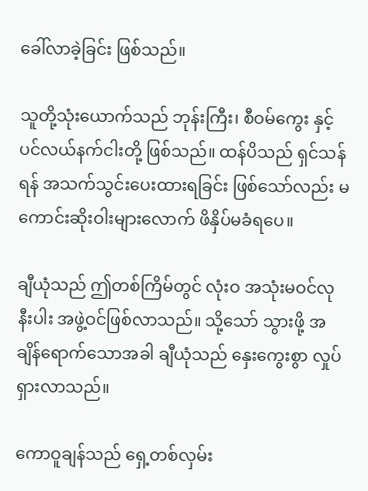ခေါ်လာခဲ့ခြင်း ဖြစ်သည်။

သူတို့သုံးယောက်သည် ဘုန်းကြီး၊ စီဝမ်ကွေး နှင့် ပင်လယ်နက်ငါးတို့ ဖြစ်သည်။ ထန်ပိသည် ရှင်သန်ရန် အသက်သွင်းပေးထားရခြင်း ဖြစ်သော်လည်း မကောင်းဆိုးဝါးများလောက် ဖိနှိပ်မခံရပေ။

ချီယုံသည် ဤတစ်ကြိမ်တွင် လုံးဝ အသုံးမဝင်လုနီးပါး အဖွဲ့ဝင်ဖြစ်လာသည်။ သို့သော် သွားဖို့ အချိန်ရောက်သောအခါ ချီယုံသည် နှေးကွေးစွာ လှုပ်ရှားလာသည်။

ကောဝူချန်သည် ရှေ့တစ်လှမ်း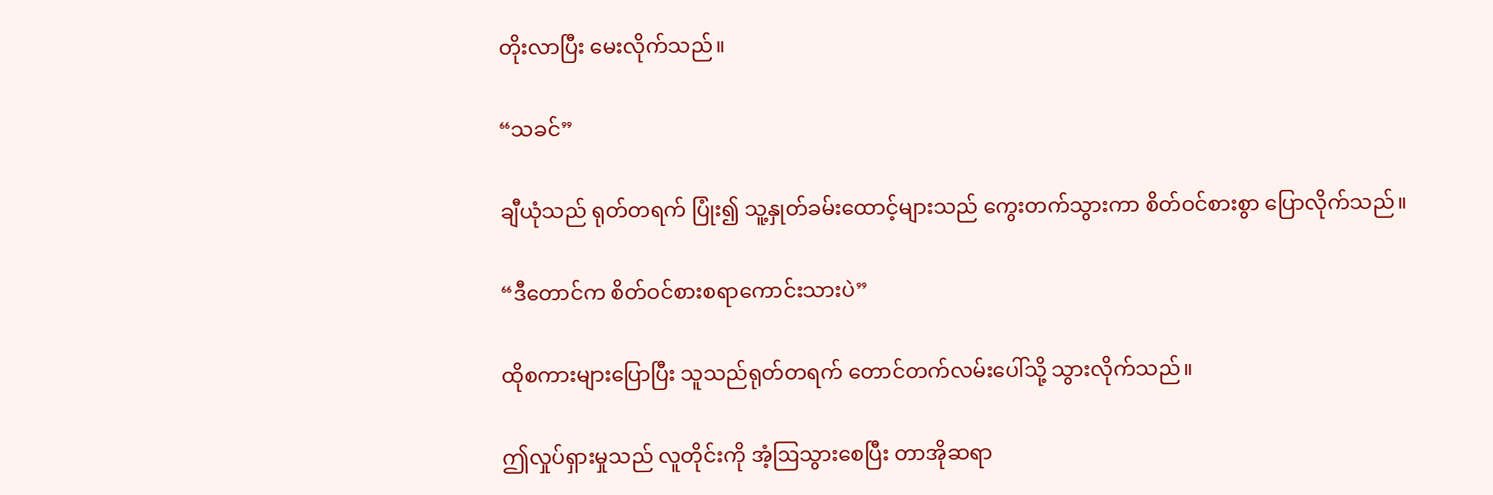တိုးလာပြီး မေးလိုက်သည်။

“သခင်”

ချီယုံသည် ရုတ်တရက် ပြုံး၍ သူ့နှုတ်ခမ်းထောင့်များသည် ကွေးတက်သွားကာ စိတ်ဝင်စားစွာ ပြောလိုက်သည်။

“ဒီတောင်က စိတ်ဝင်စားစရာကောင်းသားပဲ”

ထိုစကားများပြောပြီး သူသည်ရုတ်တရက် တောင်တက်လမ်းပေါ်သို့ သွားလိုက်သည်။

ဤလှုပ်ရှားမှုသည် လူတိုင်းကို အံ့ဩသွားစေပြီး တာအိုဆရာ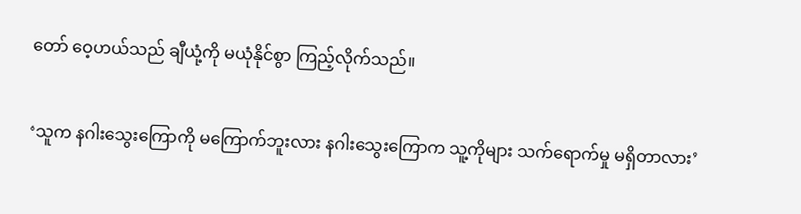တော် ဝေ့ဟယ်သည် ချီယုံ့ကို မယုံနိုင်စွာ ကြည့်လိုက်သည်။

‘သူက နဂါးသွေးကြောကို မကြောက်ဘူးလား နဂါးသွေးကြောက သူ့ကိုများ သက်ရောက်မှု မရှိတာလား’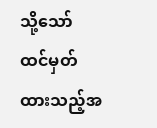သို့သော် ထင်မှတ်ထားသည့်အ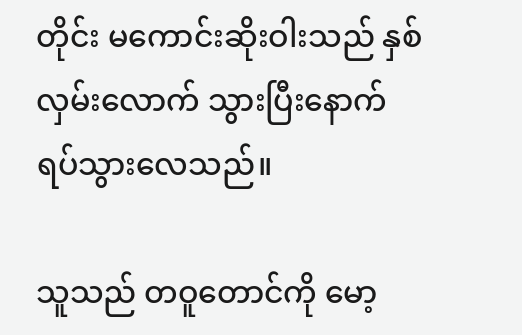တိုင်း မကောင်းဆိုးဝါးသည် နှစ်လှမ်းလောက် သွားပြီးနောက် ရပ်သွားလေသည်။

သူသည် တဝူတောင်ကို မော့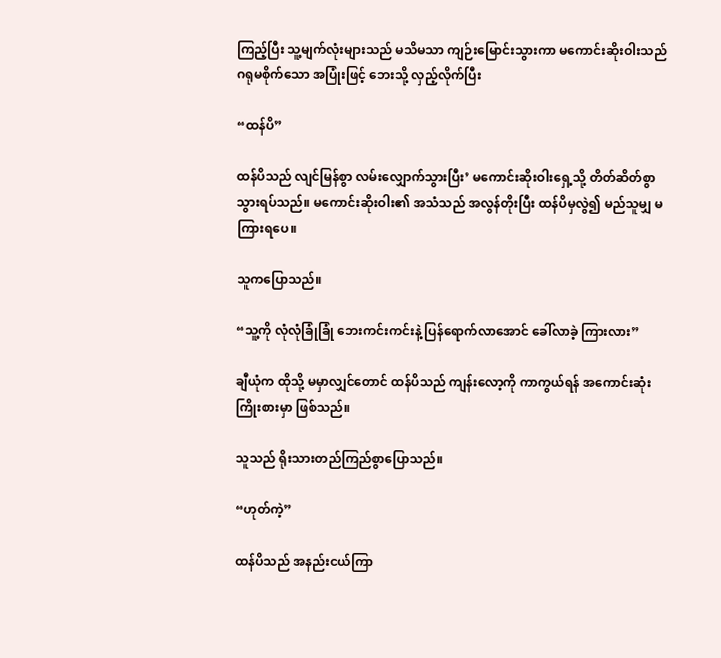ကြည့်ပြီး သူ့မျက်လုံးများသည် မသိမသာ ကျဉ်းမြောင်းသွားကာ မကောင်းဆိုးဝါးသည် ဂရုမစိုက်သော အပြုံးဖြင့် ဘေးသို့ လှည့်လိုက်ပြီး

“ထန်ပိ”

ထန်ပိသည် လျင်မြန်စွာ လမ်းလျှောက်သွားပြီး’ မကောင်းဆိုးဝါးရှေ့သို့ တိတ်ဆိတ်စွာ သွားရပ်သည်။ မကောင်းဆိုးဝါး၏ အသံသည် အလွန်တိုးပြီး ထန်ပိမှလွဲ၍ မည်သူမျှ မကြားရပေ။

သူကပြောသည်။

“သူ့ကို လုံလုံခြုံခြုံ ဘေးကင်းကင်းနဲ့ ပြန်ရောက်လာအောင် ခေါ်လာခဲ့ ကြားလား”

ချီယုံက ထိုသို့ မမှာလျှင်တောင် ထန်ပိသည် ကျန်းလော့ကို ကာကွယ်ရန် အကောင်းဆုံး ကြိုးစားမှာ ဖြစ်သည်။

သူသည် ရိုးသားတည်ကြည်စွာပြောသည်။

“ဟုတ်ကဲ့”

ထန်ပိသည် အနည်းငယ်ကြာ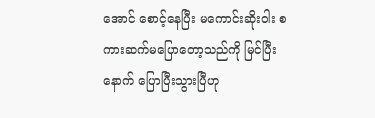အောင် စောင့်နေပြီး မကောင်းဆိုးဝါး စကားဆက်မပြောတော့သည်ကို မြင်ပြီးနောက် ပြောပြီးသွားပြီဟု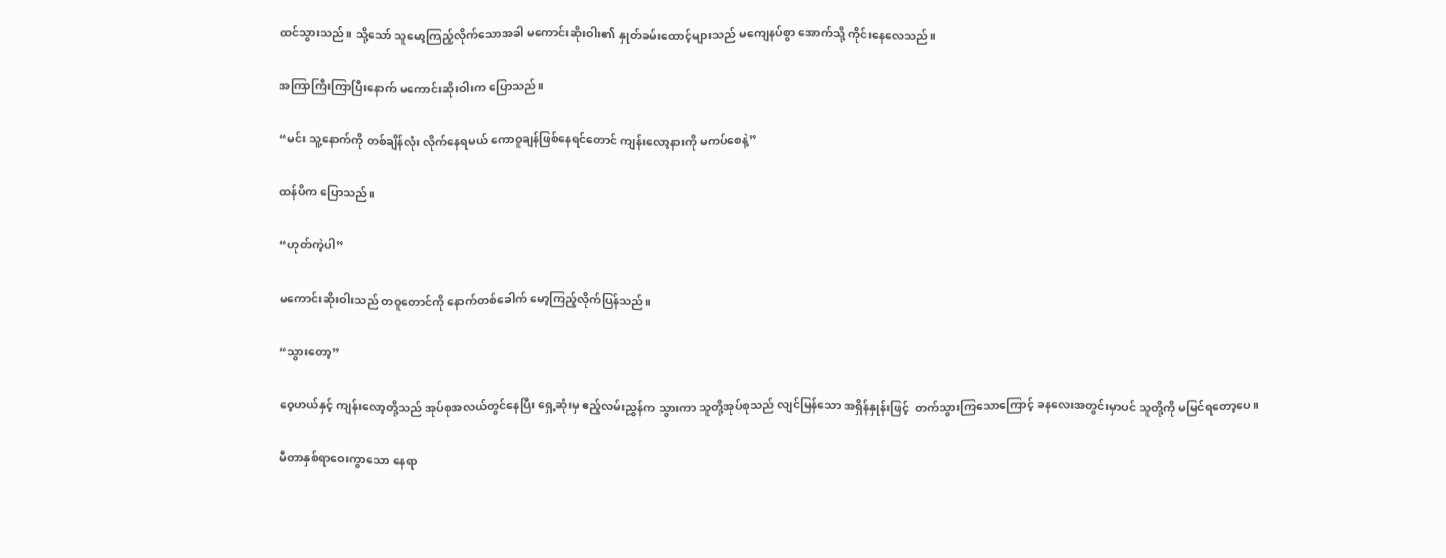ထင်သွားသည်။ သို့သော် သူမော့ကြည့်လိုက်သောအခါ မကောင်းဆိုးဝါး၏ နှုတ်ခမ်းထောင့်များသည် မကျေနပ်စွာ အောက်သို့ ကိုင်းနေလေသည်။

အကြာကြီးကြာပြီးနောက် မကောင်းဆိုးဝါးက ပြောသည်။

“မင်း သူ့နောက်ကို တစ်ချိန်လုံး လိုက်နေရမယ် ကောဝူချန်ဖြစ်နေရင်တောင် ကျန်းလော့နားကို မကပ်စေနဲ့”

ထန်ပိက ပြောသည်။

“ဟုတ်ကဲ့ပါ”

မကောင်းဆိုးဝါးသည် တဝူတောင်ကို နောက်တစ်ခေါက် မော့ကြည့်လိုက်ပြန်သည်။

“သွားတော့”

ဝေ့ဟယ်နှင့် ကျန်းလော့တို့သည် အုပ်စုအလယ်တွင်နေပြီး ရှေ့ဆုံးမှ ဧည့်လမ်းညွှန်က သွားကာ သူတို့အုပ်စုသည် လျင်မြန်သော အရှိန်နှုန်းဖြင့်  တက်သွားကြသောကြောင့် ခနလေးအတွင်းမှာပင် သူတို့ကို မမြင်ရတော့ပေ။

မီတာနှစ်ရာဝေးကွာသော နေရာ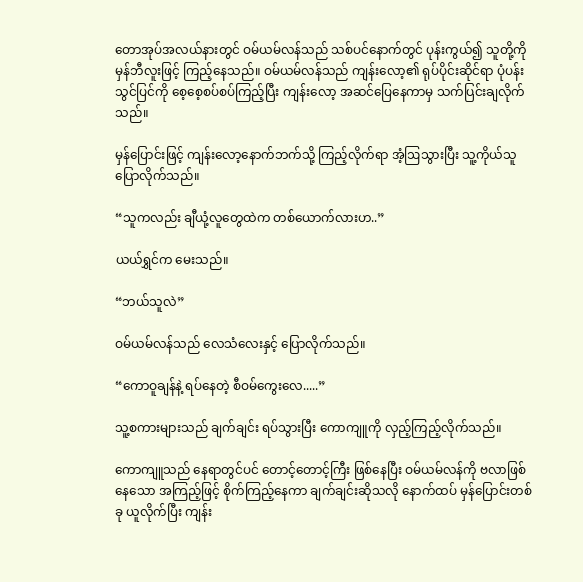တောအုပ်အလယ်နားတွင် ဝမ်ယမ်လန်သည် သစ်ပင်နောက်တွင် ပုန်းကွယ်၍ သူတို့ကို မှန်ဘီလူးဖြင့် ကြည့်နေသည်။ ဝမ်ယမ်လန်သည် ကျန်းလော့၏ ရုပ်ပိုင်းဆိုင်ရာ ပုံပန်းသွင်ပြင်ကို စေ့စေ့စပ်စပ်ကြည့်ပြီး ကျန်းလော့ အဆင်ပြေနေကာမှ သက်ပြင်းချလိုက်သည်။

မှန်ပြောင်းဖြင့် ကျန်းလော့နောက်ဘက်သို့ ကြည့်လိုက်ရာ အံ့ဩသွားပြီး သူ့ကိုယ်သူ ပြောလိုက်သည်။

“သူကလည်း ချီယုံ့လူတွေထဲက တစ်ယောက်လားဟ..”

ယယ်ရွှင်က မေးသည်။

“ဘယ်သူလဲ”

ဝမ်ယမ်လန်သည် လေသံလေးနှင့် ပြောလိုက်သည်။

“ကောဝူချန်နဲ့ ရပ်နေတဲ့ စီဝမ်ကွေးလေ.....”

သူ့စကားများသည် ချက်ချင်း ရပ်သွားပြီး ကောကျူကို လှည့်ကြည့်လိုက်သည်။

ကောကျူသည် နေရာတွင်ပင် တောင့်တောင့်ကြီး ဖြစ်နေပြီး ဝမ်ယမ်လန်ကို ဗလာဖြစ်နေသော အကြည့်ဖြင့် စိုက်ကြည့်နေကာ ချက်ချင်းဆိုသလို နောက်ထပ် မှန်ပြောင်းတစ်ခု ယူလိုက်ပြီး ကျန်း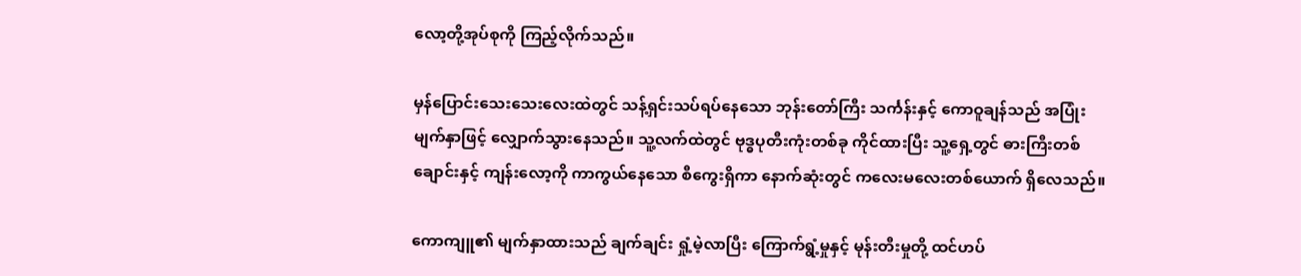လော့တို့အုပ်စုကို ကြည့်လိုက်သည်။

မှန်ပြောင်းသေးသေးလေးထဲတွင် သန့်ရှင်းသပ်ရပ်နေသော ဘုန်းတော်ကြီး သင်္ကန်းနှင့် ကောဝူချန်သည် အပြုံးမျက်နှာဖြင့် လျှောက်သွားနေသည်။ သူ့လက်ထဲတွင် ဗုဒ္ဓပုတီးကုံးတစ်ခု ကိုင်ထားပြီး သူ့ရှေ့တွင် ဓားကြီးတစ်ချောင်းနှင့် ကျန်းလော့ကို ကာကွယ်နေသော စီကွေးရှိကာ နောက်ဆုံးတွင် ကလေးမလေးတစ်ယောက် ရှိလေသည်။

ကောကျူ၏ မျက်နှာထားသည် ချက်ချင်း ရှုံ့မဲ့လာပြီး ကြောက်ရွံ့မှုနှင့် မုန်းတီးမှုတို့ ထင်ဟပ်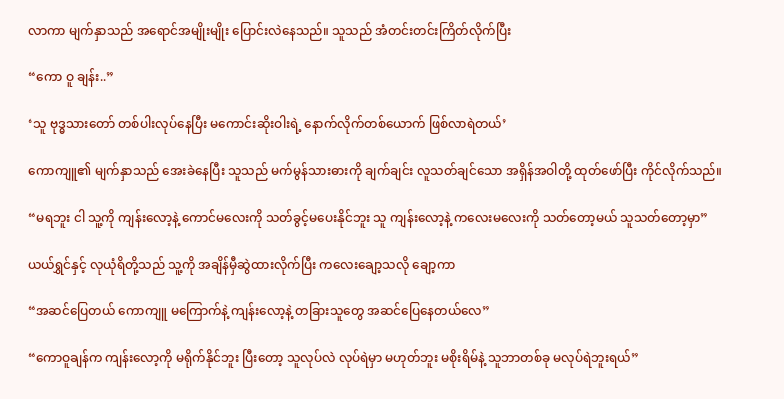လာကာ မျက်နှာသည် အရောင်အမျိုးမျိုး ပြောင်းလဲနေသည်။ သူသည် အံတင်းတင်းကြိတ်လိုက်ပြီး

“ကော ဝူ ချန်း..”

‘သူ ဗုဒ္ဓသားတော် တစ်ပါးလုပ်နေပြီး မကောင်းဆိုးဝါးရဲ့ နောက်လိုက်တစ်ယောက် ဖြစ်လာရဲတယ်’

ကောကျူ၏ မျက်နှာသည် အေးခဲနေပြီး သူသည် မက်မွန်သားဓားကို ချက်ချင်း လူသတ်ချင်သော အရှိန်အဝါတို့ ထုတ်ဖော်ပြီး ကိုင်လိုက်သည်။

“မရဘူး ငါ သူ့ကို ကျန်းလော့နဲ့ ကောင်မလေးကို သတ်ခွင့်မပေးနိုင်ဘူး သူ ကျန်းလော့နဲ့ ကလေးမလေးကို သတ်တော့မယ် သူသတ်တော့မှာ”

ယယ်ရွှင်နှင့် လုယုံရိတို့သည် သူ့ကို အချိန်မှီဆွဲထားလိုက်ပြီး ကလေးချော့သလို ချော့ကာ

“အဆင်ပြေတယ် ကောကျူ မကြောက်နဲ့ ကျန်းလော့နဲ့ တခြားသူတွေ အဆင်ပြေနေတယ်လေ”

“ကောဝူချန်က ကျန်းလော့ကို မရိုက်နိုင်ဘူး ပြီးတော့ သူလုပ်လဲ လုပ်ရဲမှာ မဟုတ်ဘူး မစိုးရိမ်နဲ့ သူဘာတစ်ခု မလုပ်ရဲဘူးရယ်”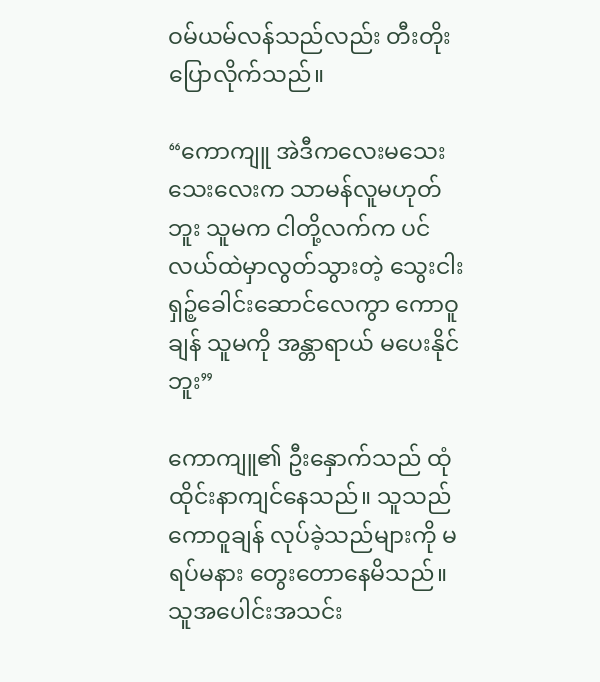ဝမ်ယမ်လန်သည်လည်း တီးတိုးပြောလိုက်သည်။

“ကောကျူ အဲဒီကလေးမသေးသေးလေးက သာမန်လူမဟုတ်ဘူး သူမက ငါတို့လက်က ပင်လယ်ထဲမှာလွတ်သွားတဲ့ သွေးငါးရှဉ့်ခေါင်းဆောင်လေကွာ ကောဝူချန် သူမကို အန္တာရာယ် မပေးနိုင်ဘူး”

ကောကျူ၏ ဦးနှောက်သည် ထုံထိုင်းနာကျင်နေသည်။ သူသည် ကောဝူချန် လုပ်ခဲ့သည်များကို မရပ်မနား တွေးတောနေမိသည်။ သူအပေါင်းအသင်း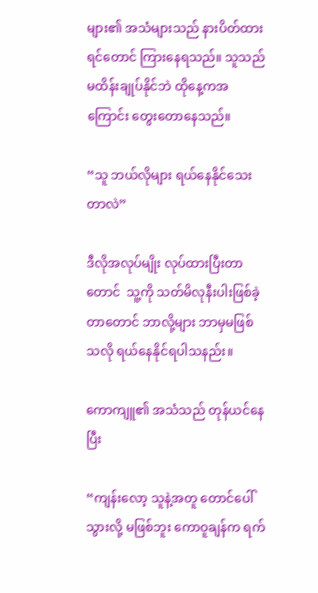များ၏ အသံများသည် နားပိတ်ထားရင်တောင် ကြားနေရသည်။ သူသည် မထိန်းချုပ်နိုင်ဘဲ ထိုနေ့ကအကြောင်း တွေးတောနေသည်။

“သူ ဘယ်လိုများ ရယ်နေနိုင်သေးတာလဲ”

ဒီလိုအလုပ်မျိုး လုပ်ထားပြီးတာတောင်  သူ့ကို သတ်မိလုနီးပါးဖြစ်ခဲ့တာတောင် ဘာလို့များ ဘာမှမဖြစ်သလို ရယ်နေနိုင်ရပါသနည်း။

ကောကျူ၏ အသံသည် တုန်ယင်နေပြီး

“ကျန်းလော့ သူနဲ့အတူ တောင်ပေါ် သွားလို့ မဖြစ်ဘူး ကောဝူချန်က ရက်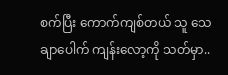စက်ပြီး ကောက်ကျစ်တယ် သူ သေချာပေါက် ကျန်းလော့ကို သတ်မှာ..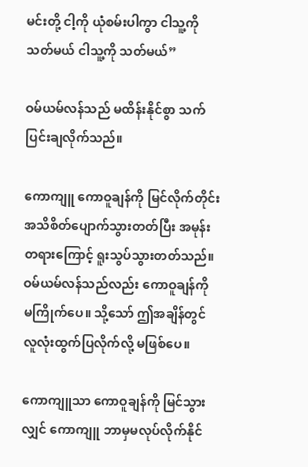မင်းတို့ ငါ့ကို ယုံစမ်းပါကွာ ငါသူ့ကို သတ်မယ် ငါသူ့ကို သတ်မယ်”

ဝမ်ယမ်လန်သည် မထိန်းနိုင်စွာ သက်ပြင်းချလိုက်သည်။

ကောကျူ ကောဝူချန်ကို မြင်လိုက်တိုင်း အသိစိတ်ပျောက်သွားတတ်ပြီး အမုန်းတရားကြောင့် ရူးသွပ်သွားတတ်သည်။ ဝမ်ယမ်လန်သည်လည်း ကောဝူချန်ကို မကြိုက်ပေ။ သို့သော် ဤအချိန်တွင် လူလုံးထွက်ပြလိုက်လို့ မဖြစ်ပေ။

ကောကျူသာ ကောဝူချန်ကို မြင်သွားလျှင် ကောကျူ ဘာမှမလုပ်လိုက်နိုင်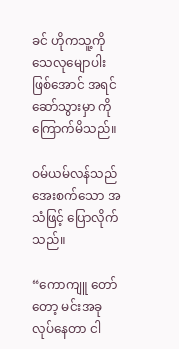ခင် ဟိုကသူ့ကို သေလုမျောပါးဖြစ်အောင် အရင်ဆော်သွားမှာ ကို ကြောက်မိသည်။

ဝမ်ယမ်လန်သည် အေးစက်သော အသံဖြင့် ပြောလိုက်သည်။

“ကောကျူ တော်တော့ မင်းအခုလုပ်နေတာ ငါ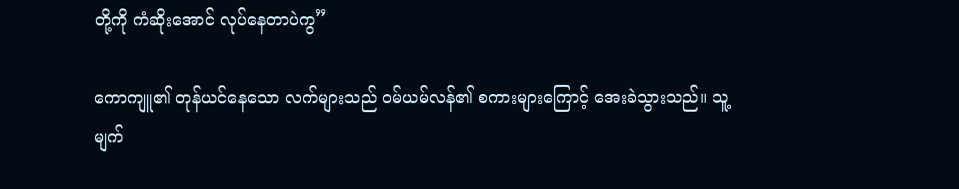တို့ကို ကံဆိုးအောင် လုပ်နေတာပဲကွ”

ကောကျူ၏ တုန်ယင်နေသော လက်များသည် ဝမ်ယမ်လန်၏ စကားများကြောင့် အေးခဲသွားသည်။ သူ့မျက်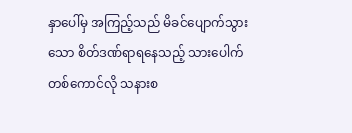နှာပေါ်မှ အကြည့်သည် မိခင်ပျောက်သွားသော စိတ်ဒဏ်ရာရနေသည့် သားပေါက်တစ်ကောင်လို သနားစ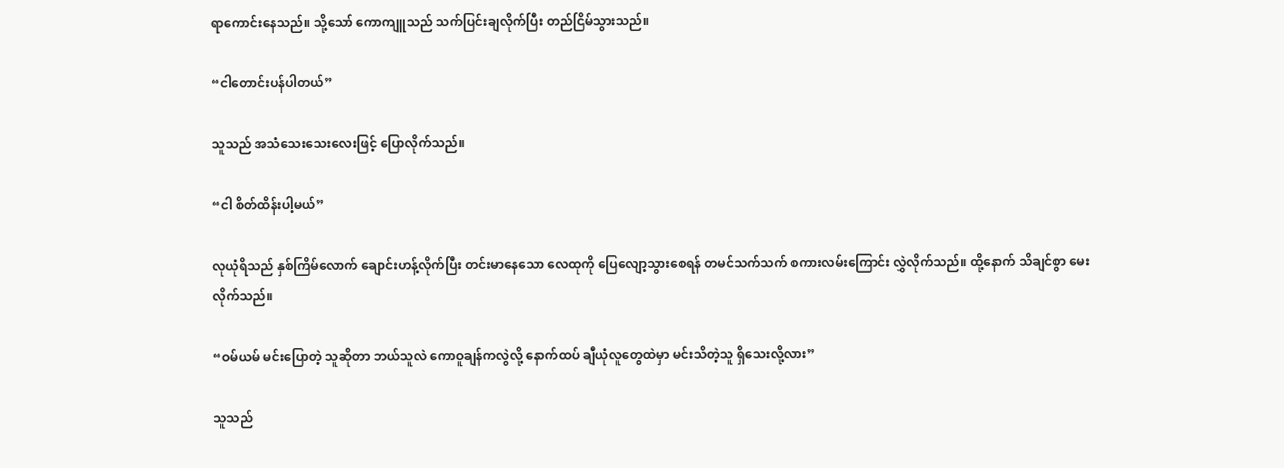ရာကောင်းနေသည်။ သို့သော် ကောကျူသည် သက်ပြင်းချလိုက်ပြီး တည်ငြိမ်သွားသည်။

“ငါတောင်းပန်ပါတယ်”

သူသည် အသံသေးသေးလေးဖြင့် ပြောလိုက်သည်။

“ငါ စိတ်ထိန်းပါ့မယ်”

လုယုံရိသည် နှစ်ကြိမ်လောက် ချောင်းဟန့်လိုက်ပြီး တင်းမာနေသော လေထုကို ပြေလျော့သွားစေရန် တမင်သက်သက် စကားလမ်းကြောင်း လွှဲလိုက်သည်။ ထို့နောက် သိချင်စွာ မေးလိုက်သည်။

“ဝမ်ယမ် မင်းပြောတဲ့ သူဆိုတာ ဘယ်သူလဲ ကောဝူချန်ကလွဲလို့ နောက်ထပ် ချီယုံလူတွေထဲမှာ မင်းသိတဲ့သူ ရှိသေးလို့လား”

သူသည်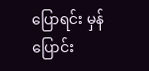ပြောရင်း မှန်ပြောင်း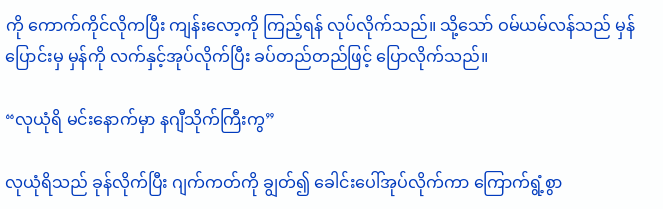ကို ကောက်ကိုင်လိုကပြီး ကျန်းလော့ကို ကြည့်ရန် လုပ်လိုက်သည်။ သို့သော် ဝမ်ယမ်လန်သည် မှန်ပြောင်းမှ မှန်ကို လက်နှင့်အုပ်လိုက်ပြီး ခပ်တည်တည်ဖြင့် ပြောလိုက်သည်။

“လုယုံရိ မင်းနောက်မှာ နဂျီသိုက်ကြီးကွ”

လုယုံရိသည် ခုန်လိုက်ပြီး ဂျက်ကတ်ကို ချွတ်၍ ခေါင်းပေါ်အုပ်လိုက်ကာ ကြောက်ရွံ့စွာ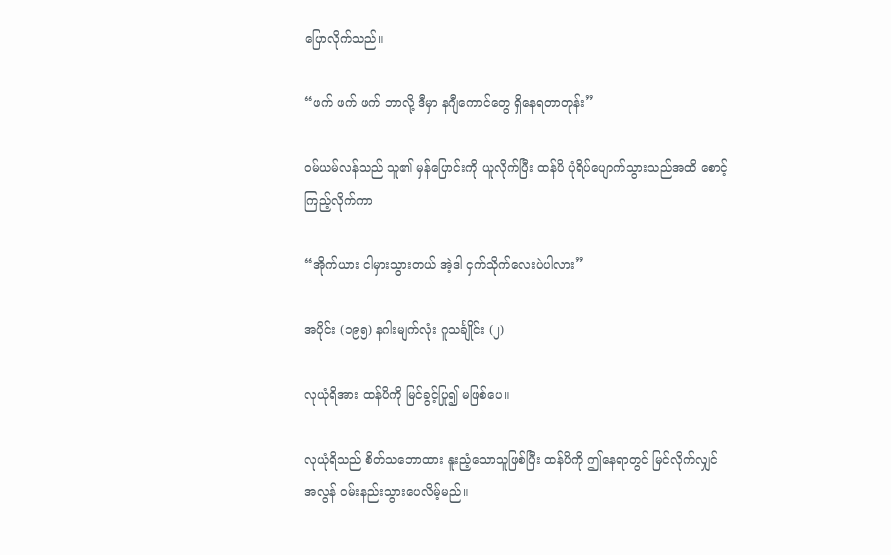ပြောလိုက်သည်။

“ဖက် ဖက် ဖက် ဘာလို့ ဒီမှာ နဂျီကောင်တွေ ရှိနေရတာတုန်း”

ဝမ်ယမ်လန်သည် သူ၏ မှန်ပြောင်းကို ယူလိုက်ပြီး ထန်ပိ ပုံရိပ်ပျောက်သွားသည်အထိ စောင့်ကြည့်လိုက်ကာ

“အိုက်ယား ငါမှားသွားတယ် အဲ့ဒါ ငှက်သိုက်လေးပဲပါလား”

အပိုင်း (၁၉၅) နဂါးမျက်လုံး ဂူသင်္ချိုင်း (၂)

လုယုံရိအား ထန်ပိကို မြင်ခွင့်ပြု၍ မဖြစ်ပေ။

လုယုံရိသည် စိတ်သဘောထား နူးညံ့သောသူဖြစ်ပြီး ထန်ပိကို ဤနေရာတွင် မြင်လိုက်လျှင် အလွန် ဝမ်းနည်းသွားပေလိမ့်မည်။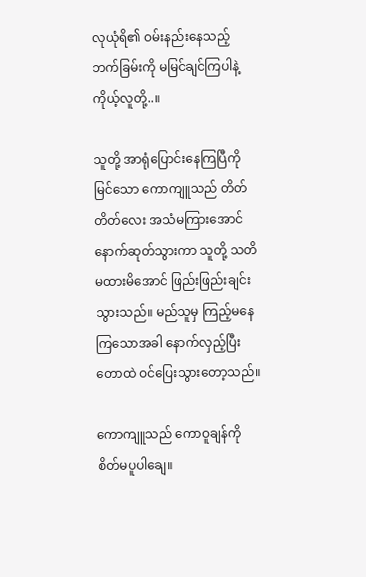လုယုံရိ၏ ဝမ်းနည်းနေသည့် ဘက်ခြမ်းကို မမြင်ချင်ကြပါနဲ့ ကိုယ့်လူတို့..။

သူတို့ အာရုံပြောင်းနေကြပြီကို မြင်သော ကောကျူသည် တိတ်တိတ်လေး အသံမကြားအောင် နောက်ဆုတ်သွားကာ သူတို့ သတိမထားမိအောင် ဖြည်းဖြည်းချင်း သွားသည်။ မည်သူမှ ကြည့်မနေကြသောအခါ နောက်လှည့်ပြီး တောထဲ ဝင်ပြေးသွားတော့သည်။

ကောကျူသည် ကောဝူချန်ကို စိတ်မပူပါချေ။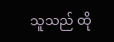သူသည် ထို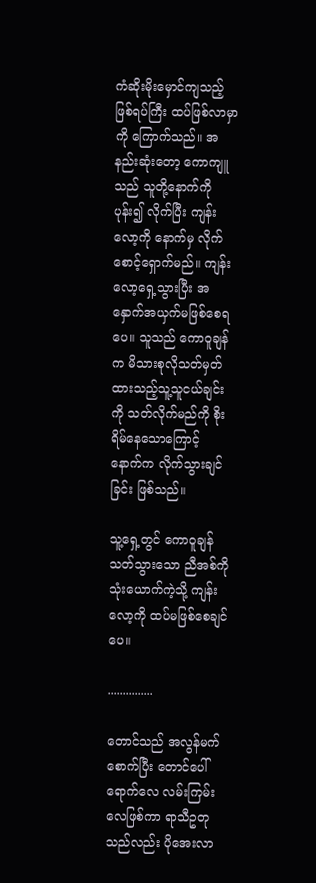ကံဆိုးမိုးမှောင်ကျသည့် ဖြစ်ရပ်ကြီး ထပ်ဖြစ်လာမှာကို ကြောက်သည်။ အနည်းဆုံးတော့ ကောကျူသည် သူတို့နောက်ကို ပုန်း၍ လိုက်ပြီး ကျန်းလော့ကို နောက်မှ လိုက်စောင့်ရှောက်မည်။ ကျန်းလော့ရှေ့သွားပြီး အနှောက်အယှက်မဖြစ်စေရပေ။ သူသည် ကောဝူချန်က မိသားစုလိုသတ်မှတ်ထားသည့်သူ့သူငယ်ချင်းကို သတ်လိုက်မည်ကို စိုးရိမ်နေသောကြောင့် နောက်က လိုက်သွားချင်ခြင်း ဖြစ်သည်။

သူ့ရှေ့တွင် ကောဝူချန် သတ်သွားသော ညီအစ်ကို သုံးယောက်ကဲ့သို့ ကျန်းလော့ကို ထပ်မဖြစ်စေချင်ပေ။

...............

တောင်သည် အလွန်မက်စောက်ပြီး တောင်ပေါ်ရောက်လေ လမ်းကြမ်းလေဖြစ်ကာ ရာသီဥတုသည်လည်း ပိုအေးလာ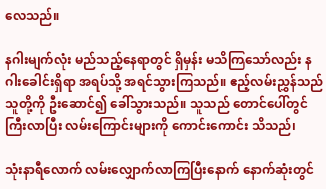လေသည်။

နဂါးမျက်လုံး မည်သည့်နေရာတွင် ရှိမှန်း မသိကြသော်လည်း နဂါးခေါင်းရှိရာ အရပ်သို့ အရင်သွားကြသည်။ ဧည့်လမ်းညွှန်သည် သူတို့ကို ဦးဆောင်၍ ခေါ်သွားသည်။ သူသည် တောင်ပေါ်တွင် ကြီးလာပြီး လမ်းကြောင်းများကို ကောင်းကောင်း သိသည်၊

သုံးနာရီလောက် လမ်းလျှောက်လာကြပြီးနောက် နောက်ဆုံးတွင်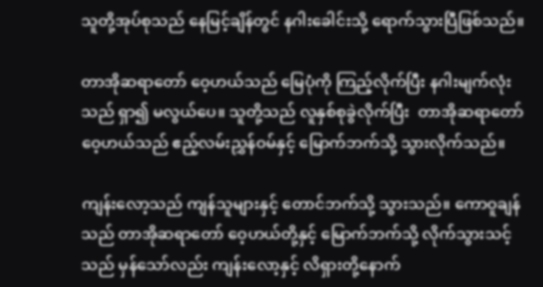သူတို့အုပ်စုသည် နေမြင့်ချိန်တွင် နဂါးခေါင်းသို့ ရောက်သွားပြီဖြစ်သည်။

တာအိုဆရာတော် ဝေ့ဟယ်သည် မြေပုံကို ကြည့်လိုက်ပြီး နဂါးမျက်လုံးသည် ရှာ၍ မလွယ်ပေ။ သူတို့သည် လူနှစ်စုခွဲလိုက်ပြီး  တာအိုဆရာတော် ဝေ့ဟယ်သည် ဧည့်လမ်းညွှန်ဝမ်နှင့် မြောက်ဘက်သို့ သွားလိုက်သည်။

ကျန်းလော့သည် ကျန်သူများနှင့် တောင်ဘက်သို့ သွားသည်။ ကောဝူချန်သည် တာအိုဆရာတော် ဝေ့ဟယ်တို့နှင့် မြောက်ဘက်သို့ လိုက်သွားသင့်သည် မှန်သော်လည်း ကျန်းလော့နှင့် လိရှားတို့နောက်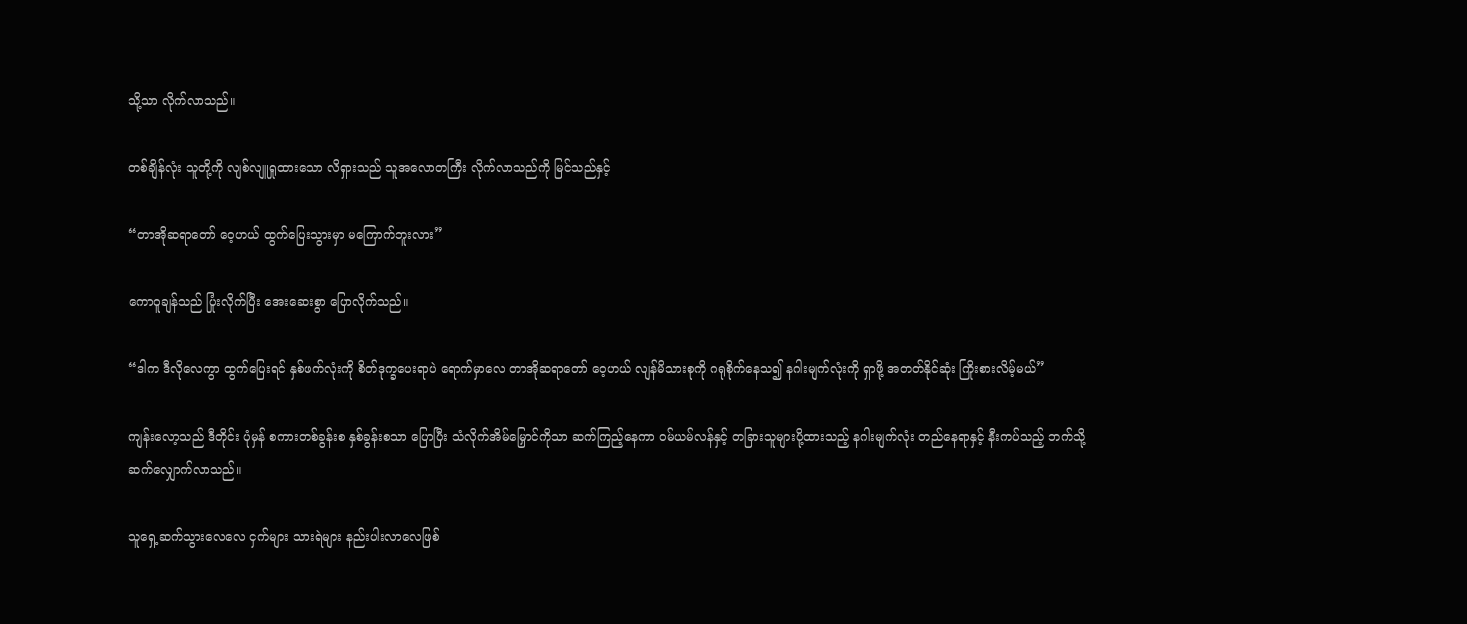သို့သာ လိုက်လာသည်။

တစ်ချိန်လုံး သူတို့ကို လျစ်လျူရှုထားသော လိရှားသည် သူအလောတကြီး လိုက်လာသည်ကို မြင်သည်နှင့်

“တာအိုဆရာတော် ဝေ့ဟယ် ထွက်ပြေးသွားမှာ မကြောက်ဘူးလား”

ကောဝူချန်သည် ပြုံးလိုက်ပြီး အေးဆေးစွာ ပြောလိုက်သည်။

“ဒါက ဒီလိုလေကွာ ထွက်ပြေးရင် နှစ်ဖက်လုံးကို စိတ်ဒုက္ခပေးရာပဲ ရောက်မှာလေ တာအိုဆရာတော် ဝေ့ဟယ် လျန်မိသားစုကို ဂရုစိုက်နေသ၍ နဂါးမျက်လုံးကို ရှာဖို့ အတတ်နိုင်ဆုံး ကြိုးစားလိမ့်မယ်”

ကျန်းလော့သည် ဒီတိုင်း ပုံမှန် စကားတစ်ခွန်းစ နှစ်ခွန်းစသာ ပြောပြီး သံလိုက်အိမ်မြှောင်ကိုသာ ဆက်ကြည့်နေကာ ဝမ်ယမ်လန်နှင့် တခြားသူများပို့ထားသည့် နဂါးမျက်လုံး တည်နေရာနှင့် နီးကပ်သည့် ဘက်သို့ ဆက်လျှောက်လာသည်။

သူရှေ့ဆက်သွားလေလေ ငှက်များ သားရဲများ နည်းပါးလာလေဖြစ်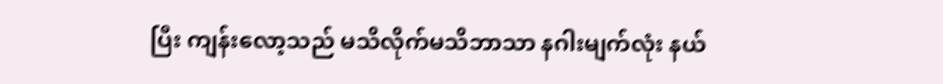ပြီး ကျန်းလော့သည် မသိလိုက်မသိဘာသာ နဂါးမျက်လုံး နယ်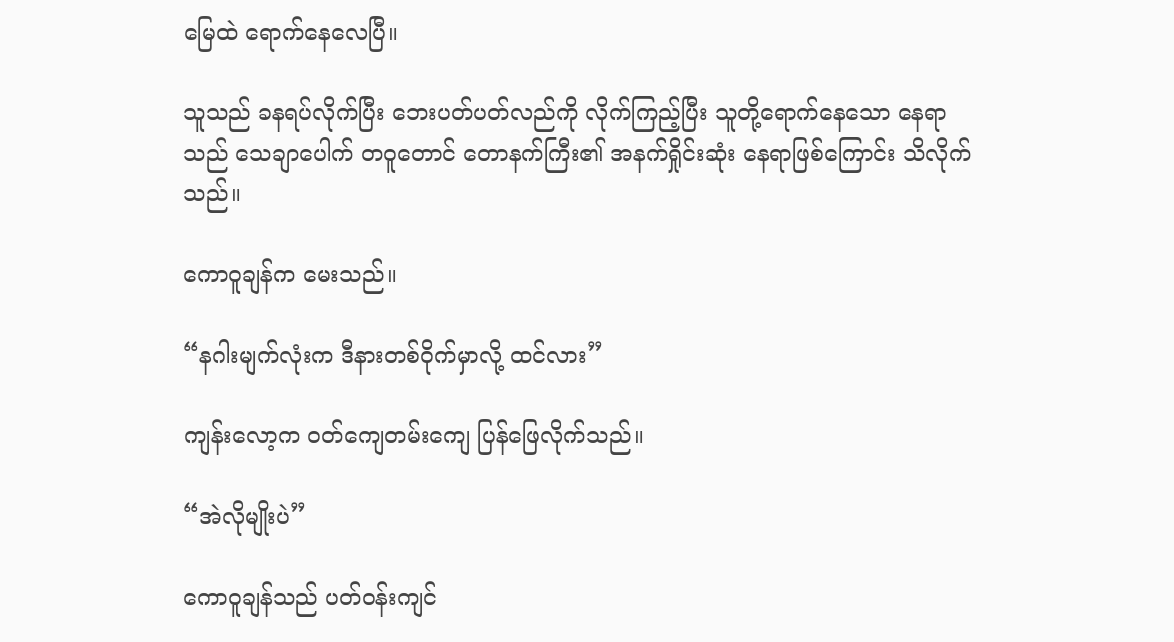မြေထဲ ရောက်နေလေပြီ။

သူသည် ခနရပ်လိုက်ပြီး ဘေးပတ်ပတ်လည်ကို လိုက်ကြည့်ပြီး သူတို့ရောက်နေသော နေရာသည် သေချာပေါက် တဝူတောင် တောနက်ကြီး၏ အနက်ရှိုင်းဆုံး နေရာဖြစ်ကြောင်း သိလိုက်သည်။

ကောဝူချန်က မေးသည်။

“နဂါးမျက်လုံးက ဒီနားတစ်ဝိုက်မှာလို့ ထင်လား”

ကျန်းလော့က ဝတ်ကျေတမ်းကျေ ပြန်ဖြေလိုက်သည်။

“အဲလိုမျိုးပဲ”

ကောဝူချန်သည် ပတ်ဝန်းကျင်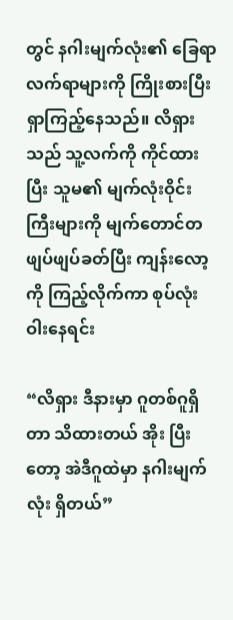တွင် နဂါးမျက်လုံး၏ ခြေရာလက်ရာများကို ကြိုးစားပြီး ရှာကြည့်နေသည်။ လိရှားသည် သူ့လက်ကို ကိုင်ထားပြီး သူမ၏ မျက်လုံးဝိုင်းကြီးများကို မျက်တောင်တဖျပ်ဖျပ်ခတ်ပြီး ကျန်းလော့ကို ကြည့်လိုက်ကာ စုပ်လုံးဝါးနေရင်း

“လိရှား ဒီနားမှာ ဂူတစ်ဂူရှိတာ သိထားတယ် အိုး ပြီးတော့ အဲဒီဂူထဲမှာ နဂါးမျက်လုံး ရှိတယ်”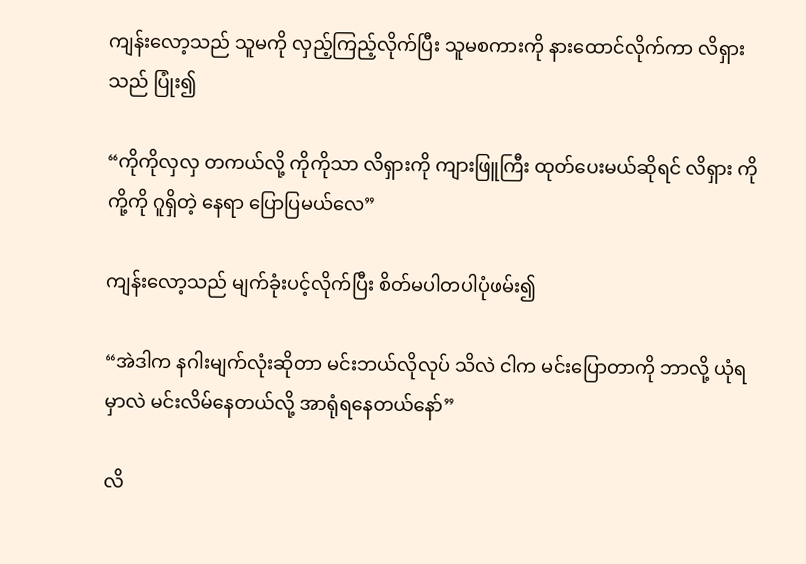ကျန်းလော့သည် သူမကို လှည့်ကြည့်လိုက်ပြီး သူမစကားကို နားထောင်လိုက်ကာ လိရှားသည် ပြုံး၍

“ကိုကိုလှလှ တကယ်လို့ ကိုကိုသာ လိရှားကို ကျားဖြူကြီး ထုတ်ပေးမယ်ဆိုရင် လိရှား ကိုကို့ကို ဂူရှိတဲ့ နေရာ ပြောပြမယ်လေ”

ကျန်းလော့သည် မျက်ခုံးပင့်လိုက်ပြီး စိတ်မပါတပါပုံဖမ်း၍

“အဲဒါက နဂါးမျက်လုံးဆိုတာ မင်းဘယ်လိုလုပ် သိလဲ ငါက မင်းပြောတာကို ဘာလို့ ယုံရမှာလဲ မင်းလိမ်နေတယ်လို့ အာရုံရနေတယ်နော်”

လိ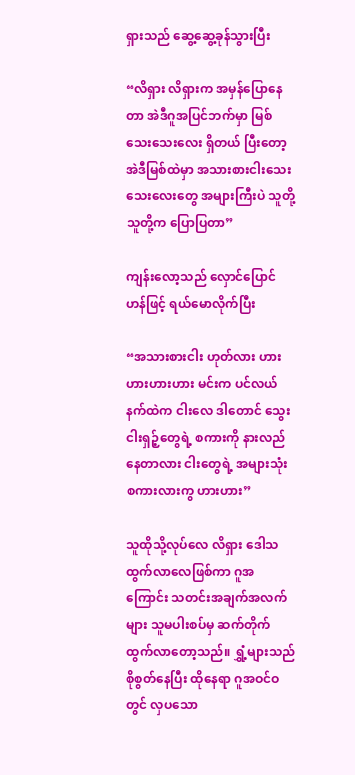ရှားသည် ဆွေ့ဆွေ့ခုန်သွားပြီး

“လိရှား လိရှားက အမှန်ပြောနေတာ အဲဒီဂူအပြင်ဘက်မှာ မြစ်သေးသေးလေး ရှိတယ် ပြီးတော့ အဲဒီမြစ်ထဲမှာ အသားစားငါးသေးသေးလေးတွေ အများကြီးပဲ သူတို့ သူတို့က ပြောပြတာ”

ကျန်းလော့သည် လှောင်ပြောင်ဟန်ဖြင့် ရယ်မောလိုက်ပြီး

“အသားစားငါး ဟုတ်လား ဟားဟားဟားဟား မင်းက ပင်လယ်နက်ထဲက ငါးလေ ဒါတောင် သွေးငါးရှဉ့်တွေရဲ့ စကားကို နားလည်နေတာလား ငါးတွေရဲ့ အများသုံး စကားလားကွ ဟားဟား”

သူထိုသို့လုပ်လေ လိရှား ဒေါသထွက်လာလေဖြစ်ကာ ဂူအကြောင်း သတင်းအချက်အလက်များ သူမပါးစပ်မှ ဆက်တိုက်ထွက်လာတော့သည်။ ရွှံ့များသည် စိုစွတ်နေပြီး ထိုနေရာ ဂူအဝင်ဝတွင် လှပသော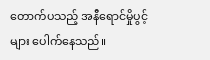တောက်ပသည့် အနီရောင်မှိုပွင့်များ ပေါက်နေသည်။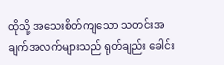ထိုသို့ အသေးစိတ်ကျသော သတင်းအချက်အလက်များသည် ရုတ်ချည်း ခေါင်း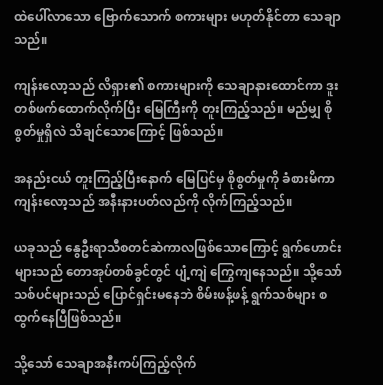ထဲပေါ်လာသော ဗြောက်သောက် စကားများ မဟုတ်နိုင်တာ သေချာသည်။

ကျန်းလော့သည် လိရှား၏ စကားများကို သေချာနားထောင်ကာ ဒူးတစ်ဖက်ထောက်လိုက်ပြီး မြေကြီးကို တူးကြည့်သည်။ မည်မျှ စိုစွတ်မှုရှိလဲ သိချင်သောကြောင့် ဖြစ်သည်။

အနည်းငယ် တူးကြည့်ပြီးနောက် မြေပြင်မှ စိုစွတ်မှုကို ခံစားမိကာ ကျန်းလော့သည် အနီးနားပတ်လည်ကို လိုက်ကြည့်သည်။

ယခုသည် နွေဦးရာသီစတင်ဆဲကာလဖြစ်သောကြောင့် ရွက်ဟောင်းများသည် တောအုပ်တစ်ခွင်တွင် ပျံ့ကျဲ ကြွေကျနေသည်။ သို့သော် သစ်ပင်များသည် ပြောင်ရှင်းမနေဘဲ စိမ်းဖန့်ဖန့် ရွက်သစ်များ စထွက်နေပြီဖြစ်သည်။

သို့သော် သေချာအနီးကပ်ကြည့်လိုက်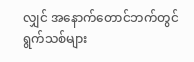လျှင် အနောက်တောင်ဘက်တွင် ရွက်သစ်များ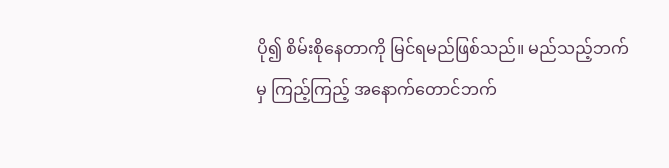ပို၍ စိမ်းစိုနေတာကို မြင်ရမည်ဖြစ်သည်။ မည်သည့်ဘက်မှ ကြည့်ကြည့် အနောက်တောင်ဘက်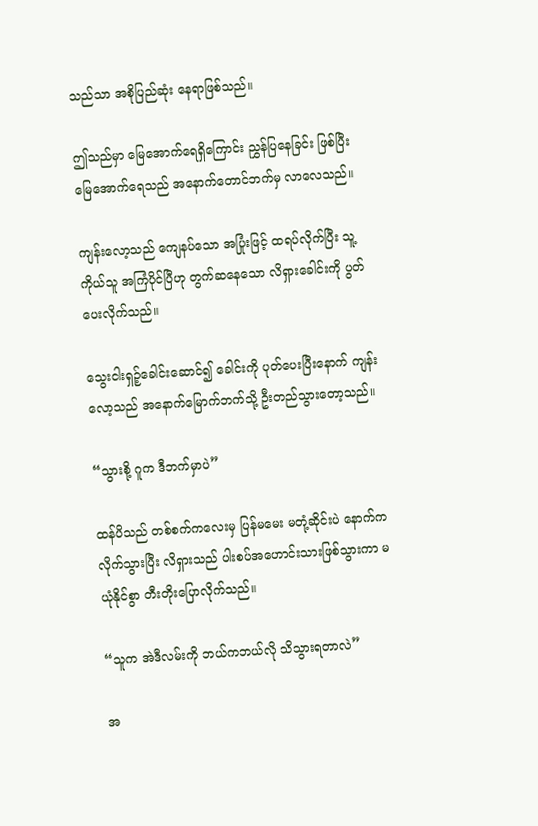သည်သာ အစိုပြည်ဆုံး နေရာဖြစ်သည်။

ဤသည်မှာ မြေအောက်ရေရှိကြောင်း ညွှန်ပြနေခြင်း ဖြစ်ပြီး မြေအောက်ရေသည် အနောက်တောင်ဘက်မှ လာလေသည်။

ကျန်းလော့သည် ကျေနပ်သော အပြုံးဖြင့် ထရပ်လိုက်ပြီး သူ့ကိုယ်သူ အကြံပိုင်ပြီဟု တွက်ဆနေသော လိရှားခေါင်းကို ပွတ်ပေးလိုက်သည်။

သွေးငါးရှဉ့်ခေါင်းဆောင်၍ ခေါင်းကို ပုတ်ပေးပြီးနောက် ကျန်းလော့သည် အနောက်မြောက်ဘက်သို့ ဦးတည်သွားတော့သည်။

“သွားစို့ ဂူက ဒီဘက်မှာပဲ”

ထန်ပိသည် တစ်စက်ကလေးမှ ပြန်မမေး မတုံ့ဆိုင်းပဲ နောက်က လိုက်သွားပြီး လိရှားသည် ပါးစပ်အဟောင်းသားဖြစ်သွားကာ မယုံနိုင်စွာ တီးတိုးပြောလိုက်သည်။

“သူက အဲဒီလမ်းကို ဘယ်ကဘယ်လို သိသွားရတာလဲ”

အ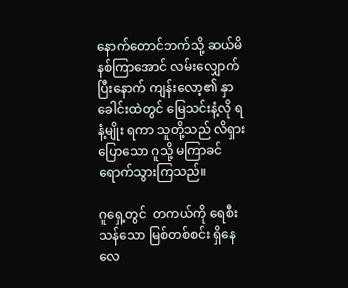နောက်တောင်ဘက်သို့ ဆယ်မိနစ်ကြာအောင် လမ်းလျှောက်ပြီးနောက် ကျန်းလော့၏ နှာခေါင်းထဲတွင် မြေသင်းနံ့လို ရနံ့မျိုး ရကာ သူတို့သည် လိရှားပြောသော ဂူသို့ မကြာခင် ရောက်သွားကြသည်။

ဂူရှေ့တွင်  တကယ်ကို ရေစီးသန်သော မြစ်တစ်စင်း ရှိနေလေ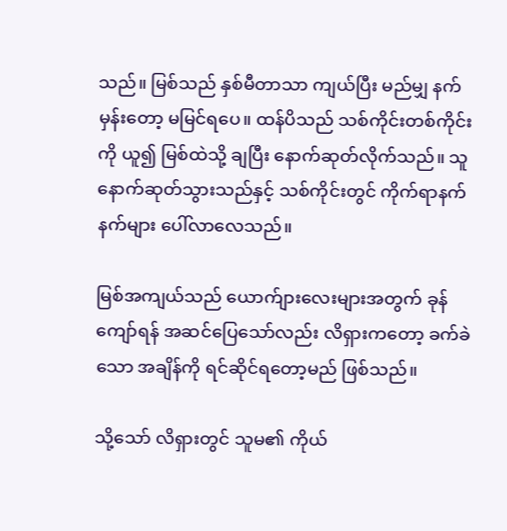သည်။ မြစ်သည် နှစ်မီတာသာ ကျယ်ပြီး မည်မျှ နက်မှန်းတော့ မမြင်ရပေ။ ထန်ပိသည် သစ်ကိုင်းတစ်ကိုင်းကို ယူ၍ မြစ်ထဲသို့ ချပြီး နောက်ဆုတ်လိုက်သည်။ သူနောက်ဆုတ်သွားသည်နှင့် သစ်ကိုင်းတွင် ကိုက်ရာနက်နက်များ ပေါ်လာလေသည်။

မြစ်အကျယ်သည် ယောက်ျားလေးများအတွက် ခုန်ကျော်ရန် အဆင်ပြေသော်လည်း လိရှားကတော့ ခက်ခဲသော အချိန်ကို ရင်ဆိုင်ရတော့မည် ဖြစ်သည်။

သို့သော် လိရှားတွင် သူမ၏ ကိုယ်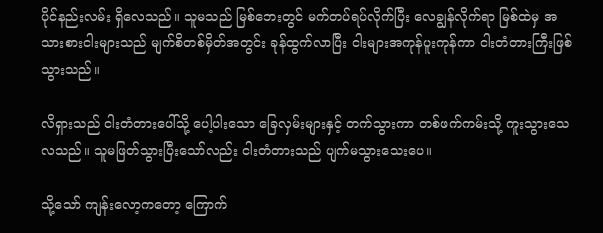ပိုင်နည်းလမ်း ရှိလေသည်။ သူမသည် မြစ်ဘေးတွင် မက်တပ်ရပ်လိုက်ပြီး လေချွန်လိုက်ရာ မြစ်ထဲမှ အသားစားငါးများသည် မျက်စိတစ်မှိတ်အတွင်း ခုန်ထွက်လာပြီး ငါးများအကုန်ပူးကုန်ကာ ငါးတံတားကြီးဖြစ်သွားသည်။

လိရှားသည် ငါးတံတားပေါ်သို့ ပေါ့ပါးသော ခြေလှမ်းများနှင့် တက်သွားကာ တစ်ဖက်ကမ်းသို့ ကူးသွားသေလသည်။ သူမဖြတ်သွားပြီးသော်လည်း ငါးတံတားသည် ပျက်မသွားသေးပေ။

သို့သော် ကျန်းလော့ကတော့ ကြောက်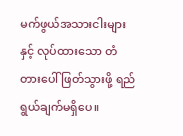မက်ဖွယ်အသားငါးများနှင့် လုပ်ထားသော တံတားပေါ် ဖြတ်သွားဖို့ ရည်ရွယ်ချက်မရှိပေ။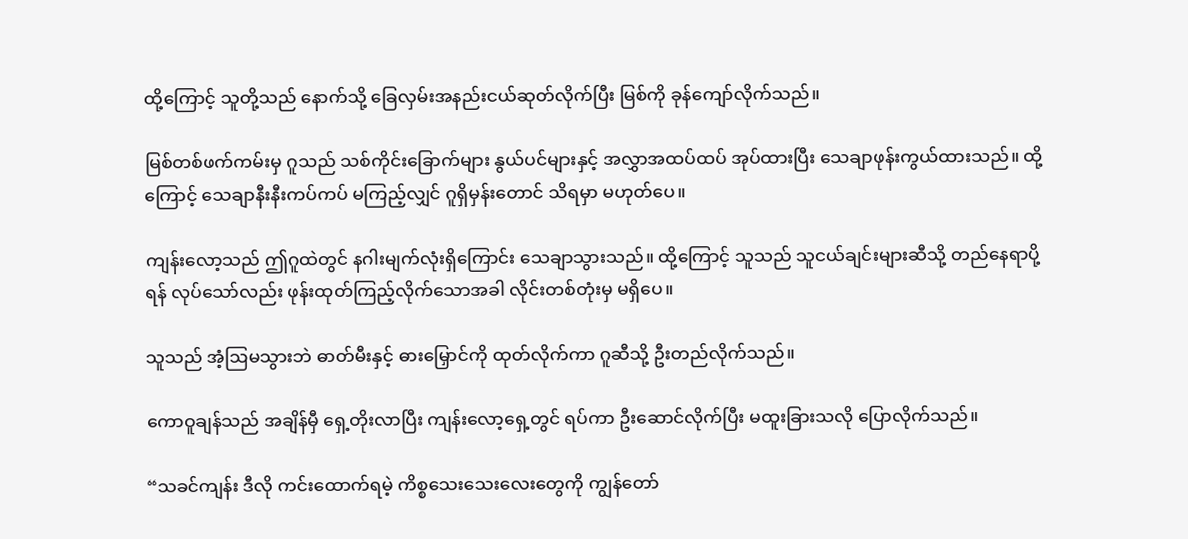ထို့ကြောင့် သူတို့သည် နောက်သို့ ခြေလှမ်းအနည်းငယ်ဆုတ်လိုက်ပြီး မြစ်ကို ခုန်ကျော်လိုက်သည်။

မြစ်တစ်ဖက်ကမ်းမှ ဂူသည် သစ်ကိုင်းခြောက်များ နွယ်ပင်များနှင့် အလွှာအထပ်ထပ် အုပ်ထားပြီး သေချာဖုန်းကွယ်ထားသည်။ ထို့ကြောင့် သေချာနီးနီးကပ်ကပ် မကြည့်လျှင် ဂူရှိမှန်းတောင် သိရမှာ မဟုတ်ပေ။

ကျန်းလော့သည် ဤဂူထဲတွင် နဂါးမျက်လုံးရှိကြောင်း သေချာသွားသည်။ ထို့ကြောင့် သူသည် သူငယ်ချင်းများဆီသို့ တည်နေရာပို့ရန် လုပ်သော်လည်း ဖုန်းထုတ်ကြည့်လိုက်သောအခါ လိုင်းတစ်တုံးမှ မရှိပေ။

သူသည် အံ့ဩမသွားဘဲ ဓာတ်မီးနှင့် ဓားမြှောင်ကို ထုတ်လိုက်ကာ ဂူဆီသို့ ဦးတည်လိုက်သည်။

ကောဝူချန်သည် အချိန်မှီ ရှေ့တိုးလာပြီး ကျန်းလော့ရှေ့တွင် ရပ်ကာ ဦးဆောင်လိုက်ပြီး မထူးခြားသလို ပြောလိုက်သည်။

“သခင်ကျန်း ဒီလို ကင်းထောက်ရမဲ့ ကိစ္စသေးသေးလေးတွေကို ကျွန်တော်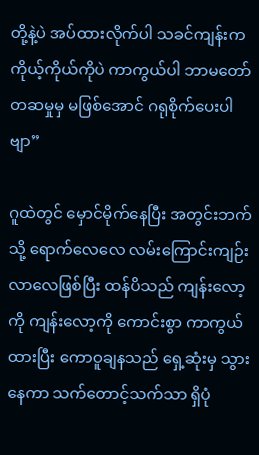တို့နဲ့ပဲ အပ်ထားလိုက်ပါ သခင်ကျန်းက ကိုယ့်ကိုယ်ကိုပဲ ကာကွယ်ပါ ဘာမတော်တဆမှုမှ မဖြစ်အောင် ဂရုစိုက်ပေးပါဗျာ”

ဂူထဲတွင် မှောင်မိုက်နေပြီး အတွင်းဘက်သို့ ရောက်လေလေ လမ်းကြောင်းကျဉ်းလာလေဖြစ်ပြီး ထန်ပိသည် ကျန်းလော့ကို ကျန်းလော့ကို ကောင်းစွာ ကာကွယ်ထားပြီး ကောဝူချနသည် ရှေ့ဆုံးမှ သွားနေကာ သက်တောင့်သက်သာ ရှိပုံ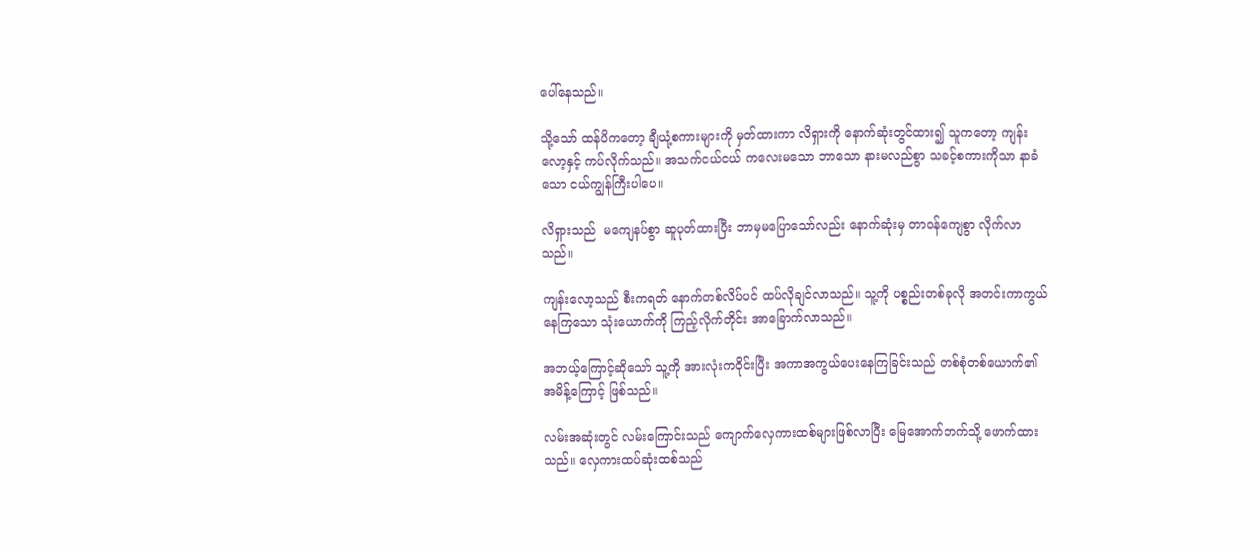ပေါ်နေသည်။

သို့သော် ထန်ပိကတော့ ချီယုံ့စကားများကို မှတ်ထားကာ လိရှားကို နောက်ဆုံးတွင်ထား၍ သူကတော့ ကျန်းလော့နှင့် ကပ်လိုက်သည်။ အသက်ငယ်ငယ် ကလေးမသော ဘာသော နားမလည်စွာ သခင့်စကားကိုသာ နာခံသော ငယ်ကျွန်ကြီးပါပေ။

လိရှားသည်  မကျေနပ်စွာ ဆူပုတ်ထားပြီး ဘာမှမပြောသော်လည်း နောက်ဆုံးမှ တာဝန်ကျေစွာ လိုက်လာသည်။

ကျန်းလော့သည် စီးကရတ် နောက်တစ်လိပ်ပင် ထပ်လိုချင်လာသည်။ သူ့ကို ပစ္စည်းတစ်ခုလို အတင်းကာကွယ်နေကြသော သုံးယောက်ကို ကြည့်လိုက်တိုင်း အာခြောက်လာသည်။

အဘယ့်ကြောင့်ဆိုသော် သူ့ကို အားလုံးကဝိုင်းပြီး အကာအကွယ်ပေးနေကြခြင်းသည် တစ်စုံတစ်ယောက်၏ အမိန့်ကြောင့် ဖြစ်သည်။

လမ်းအဆုံးတွင် လမ်းကြောင်းသည် ကျောက်လှေကားထစ်များဖြစ်လာပြီး မြေအောက်ဘက်သို့ ဖောက်ထားသည်။ လှေကားထပ်ဆုံးထစ်သည်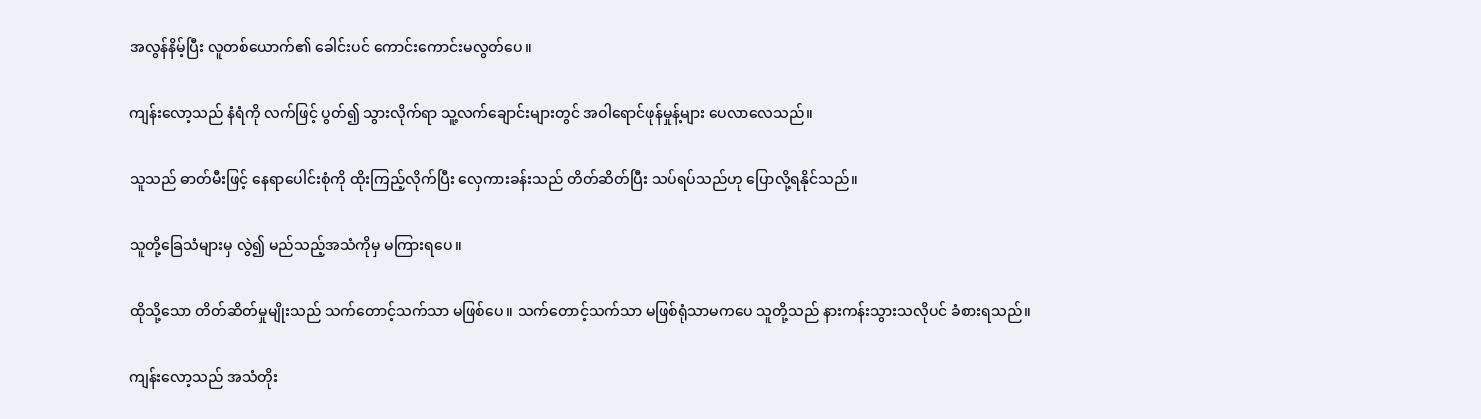အလွန်နိမ့်ပြီး လူတစ်ယောက်၏ ခေါင်းပင် ကောင်းကောင်းမလွတ်ပေ။

ကျန်းလော့သည် နံရံကို လက်ဖြင့် ပွတ်၍ သွားလိုက်ရာ သူ့လက်ချောင်းများတွင် အဝါရောင်ဖုန်မှုန့်များ ပေလာလေသည်။

သူသည် ဓာတ်မီးဖြင့် နေရာပေါင်းစုံကို ထိုးကြည့်လိုက်ပြီး လှေကားခန်းသည် တိတ်ဆိတ်ပြီး သပ်ရပ်သည်ဟု ပြောလို့ရနိုင်သည်။

သူတို့ခြေသံများမှ လွဲ၍ မည်သည့်အသံကိုမှ မကြားရပေ။

ထိုသို့သော တိတ်ဆိတ်မှုမျိုးသည် သက်တောင့်သက်သာ မဖြစ်ပေ။ သက်တောင့်သက်သာ မဖြစ်ရုံသာမကပေ သူတို့သည် နားကန်းသွားသလိုပင် ခံစားရသည်။

ကျန်းလော့သည် အသံတိုး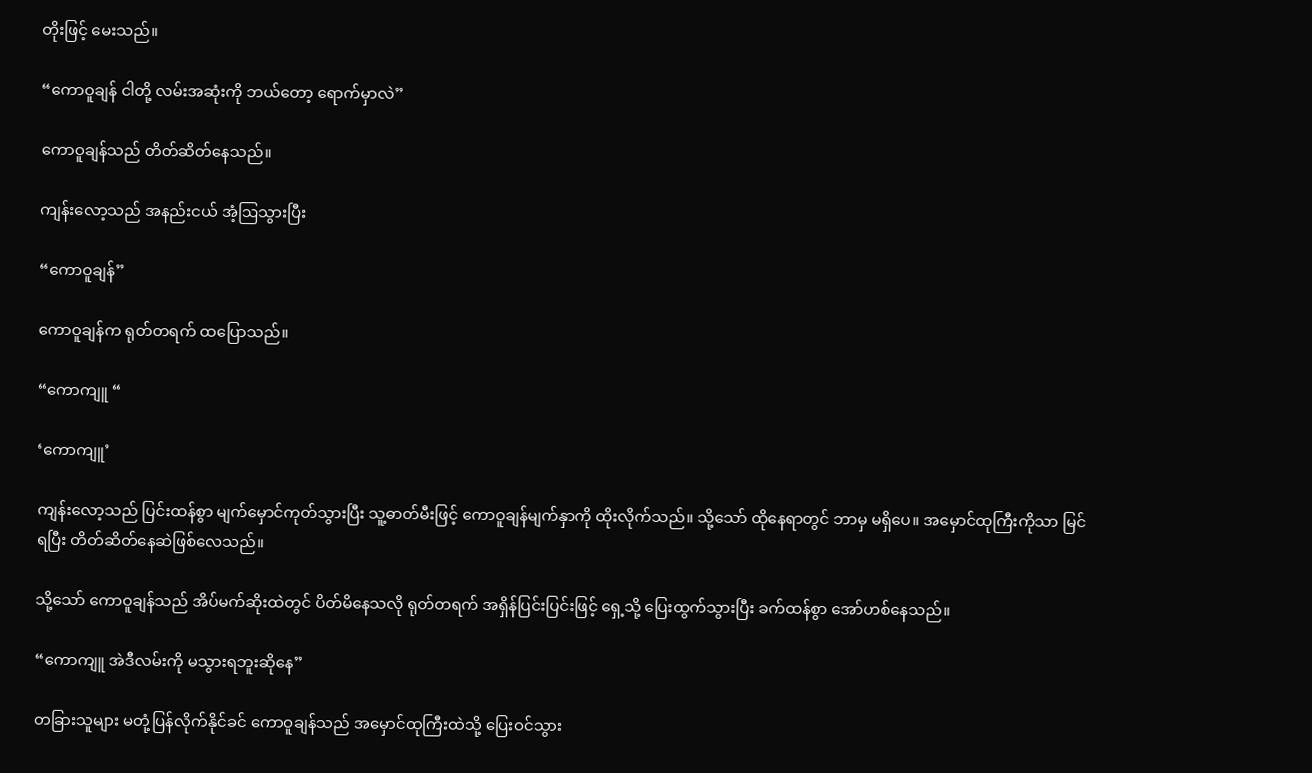တိုးဖြင့် မေးသည်။

“ကောဝူချန် ငါတို့ လမ်းအဆုံးကို ဘယ်တော့ ရောက်မှာလဲ”

ကောဝူချန်သည် တိတ်ဆိတ်နေသည်။

ကျန်းလော့သည် အနည်းငယ် အံ့ဩသွားပြီး

“ကောဝူချန်”

ကောဝူချန်က ရုတ်တရက် ထပြောသည်။

“ကောကျူ “

‘ကောကျူ’

ကျန်းလော့သည် ပြင်းထန်စွာ မျက်မှောင်ကုတ်သွားပြီး သူ့ဓာတ်မီးဖြင့် ကောဝူချန်မျက်နှာကို ထိုးလိုက်သည်။ သို့သော် ထိုနေရာတွင် ဘာမှ မရှိပေ။ အမှောင်ထုကြီးကိုသာ မြင်ရပြီး တိတ်ဆိတ်နေဆဲဖြစ်လေသည်။

သို့သော် ကောဝူချန်သည် အိပ်မက်ဆိုးထဲတွင် ပိတ်မိနေသလို ရုတ်တရက် အရှိန်ပြင်းပြင်းဖြင့် ရှေ့သို့ ပြေးထွက်သွားပြီး ခက်ထန်စွာ အော်ဟစ်နေသည်။

“ကောကျူ အဲဒီလမ်းကို မသွားရဘူးဆိုနေ”

တခြားသူများ မတုံ့ပြန်လိုက်နိုင်ခင် ကောဝူချန်သည် အမှောင်ထုကြီးထဲသို့ ပြေးဝင်သွား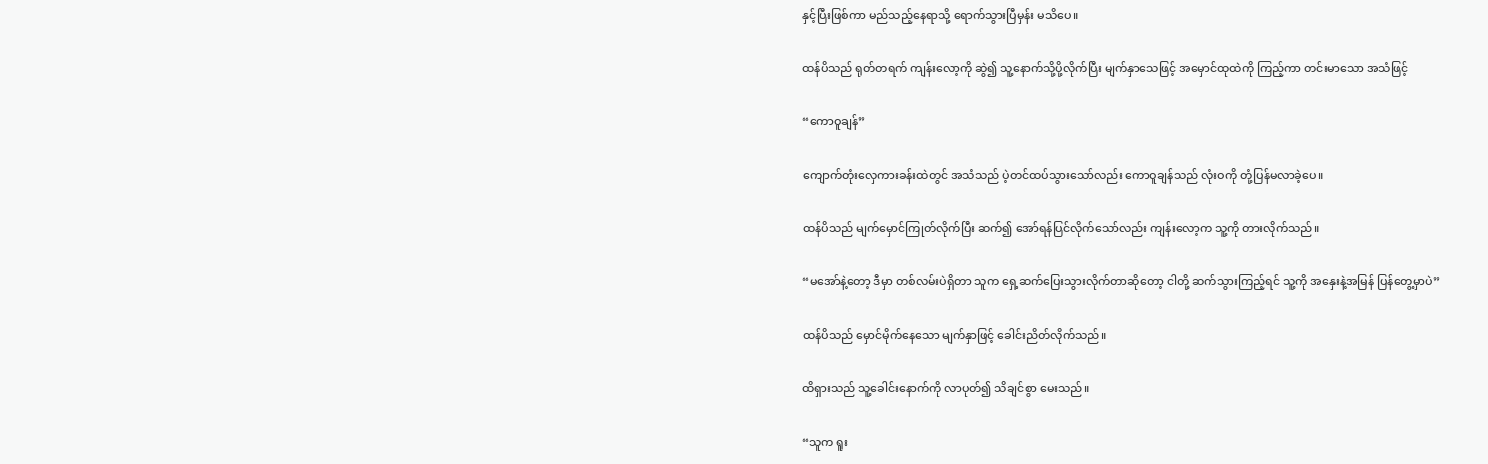နှင့်ပြီးဖြစ်ကာ မည်သည့်နေရာသို့ ရောက်သွားပြီမှန်း မသိပေ။

ထန်ပိသည် ရုတ်တရက် ကျန်းလော့ကို ဆွဲ၍ သူ့နောက်သို့ပို့လိုက်ပြီး မျက်နှာသေဖြင့် အမှောင်ထုထဲကို ကြည့်ကာ တင်းမာသော အသံဖြင့်

“ကောဝူချန်”

ကျောက်တုံးလှေကားခန်းထဲတွင် အသံသည် ပဲ့တင်ထပ်သွားသော်လည်း ကောဝူချန်သည် လုံးဝကို တုံ့ပြန်မလာခဲ့ပေ။

ထန်ပိသည် မျက်မှောင်ကြုတ်လိုက်ပြီး ဆက်၍ အော်ရန်ပြင်လိုက်သော်လည်း ကျန်းလော့က သူ့ကို တားလိုက်သည်။

“မအော်နဲ့တော့ ဒီမှာ တစ်လမ်းပဲရှိတာ သူက ရှေ့ဆက်ပြေးသွားလိုက်တာဆိုတော့ ငါတို့ ဆက်သွားကြည့်ရင် သူ့ကို အနှေးနဲ့အမြန် ပြန်တွေ့မှာပဲ”

ထန်ပိသည် မှောင်မိုက်နေသော မျက်နှာဖြင့် ခေါင်းညိတ်လိုက်သည်။

ထိရှားသည် သူ့ခေါင်းနောက်ကို လာပုတ်၍ သိချင်စွာ မေးသည်။

“သူက ရူး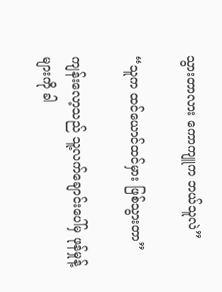သွားတာလား ကောကျူက ဘယ်သူလဲ”

“သူက ထင်ယောင်ထင်မှား ဖြစ်သွားတာ”

ကျန်းလော့သည် သူ့လက်ချောင်းပေါ်မှ ဖုန်မှုန့်များကို ခါ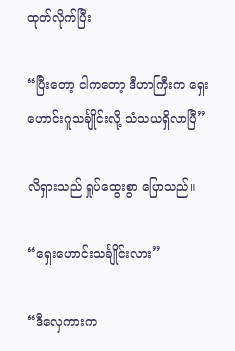ထုတ်လိုက်ပြီး

“ပြီးတော့ ငါကတော့ ဒီဟာကြီးက ရှေးဟောင်းဂူသင်္ချိုင်းလို့ သံသယရှိလာပြီ”

လိရှားသည် ရှုပ်ထွေးစွာ ပြောသည်။

“ရှေးဟောင်းသင်္ချိုင်းလား”

“ဒီလှေကားက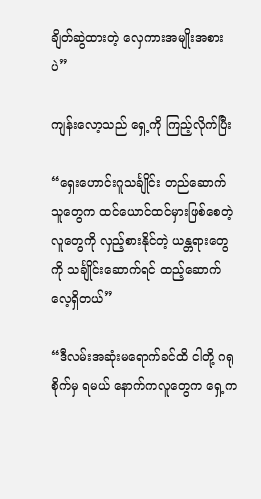ချိတ်ဆွဲထားတဲ့ လှေကားအမျိုးအစားပဲ”

ကျန်းလော့သည် ရှေ့ကို ကြည့်လိုက်ပြီး

“ရှေးဟောင်းဂူသင်္ချိုင်း တည်ဆောက်သူတွေက ထင်ယောင်ထင်မှားဖြစ်စေတဲ့ လူတွေကို လှည့်စားနိုင်တဲ့ ယန္တရားတွေကို သင်္ချိုင်းဆောက်ရင် ထည့်ဆောက်လေ့ရှိတယ်”

“ဒီလမ်းအဆုံးမရောက်ခင်ထိ ငါတို့ ဂရုစိုက်မှ ရမယ် နောက်ကလူတွေက ရှေ့က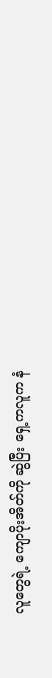လူတွေရဲ့ ကျောပိုးအိတ်ကို ဆွဲပြီး ရှေ့ကလူက နံ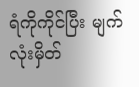ရံကိုကိုင်ပြီး မျက်လုံးမှိတ်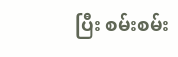ပြီး စမ်းစမ်း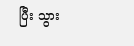ပြီး သွား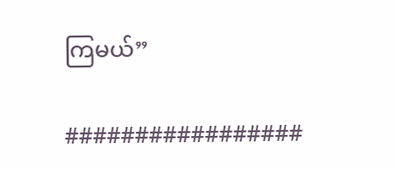ကြမယ်”

#################